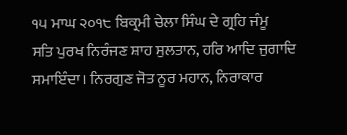੧੫ ਮਾਘ ੨੦੧੮ ਬਿਕ੍ਰਮੀ ਚੇਲਾ ਸਿੰਘ ਦੇ ਗ੍ਰਹਿ ਜੰਮੂ
ਸਤਿ ਪੁਰਖ ਨਿਰੰਜਣ ਸ਼ਾਹ ਸੁਲਤਾਨ, ਹਰਿ ਆਦਿ ਜੁਗਾਦਿ ਸਮਾਇੰਦਾ। ਨਿਰਗੁਣ ਜੋਤ ਨੂਰ ਮਹਾਨ, ਨਿਰਾਕਾਰ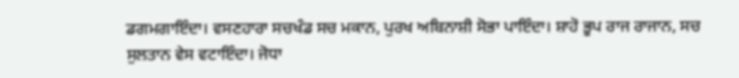ਡਗਮਗਾਇੰਦਾ। ਵਸਣਹਾਰਾ ਸਚਖੰਡ ਸਚ ਮਕਾਨ, ਪੁਰਖ ਅਬਿਨਾਸ਼ੀ ਸੋਭਾ ਪਾਇੰਦਾ। ਸ਼ਾਹੋ ਭੂਪ ਰਾਜ ਰਾਜਾਨ, ਸਚ ਸੁਲਤਾਨ ਵੇਸ ਵਟਾਇੰਦਾ। ਜੋਧਾ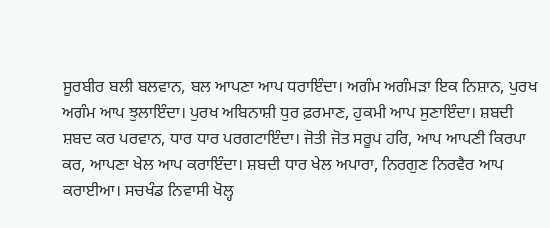ਸੂਰਬੀਰ ਬਲੀ ਬਲਵਾਨ, ਬਲ ਆਪਣਾ ਆਪ ਧਰਾਇੰਦਾ। ਅਗੰਮ ਅਗੰਮੜਾ ਇਕ ਨਿਸ਼ਾਨ, ਪੁਰਖ ਅਗੰਮ ਆਪ ਝੁਲਾਇੰਦਾ। ਪੁਰਖ ਅਬਿਨਾਸ਼ੀ ਧੁਰ ਫ਼ਰਮਾਣ, ਹੁਕਮੀ ਆਪ ਸੁਣਾਇੰਦਾ। ਸ਼ਬਦੀ ਸ਼ਬਦ ਕਰ ਪਰਵਾਨ, ਧਾਰ ਧਾਰ ਪਰਗਟਾਇੰਦਾ। ਜੋਤੀ ਜੋਤ ਸਰੂਪ ਹਰਿ, ਆਪ ਆਪਣੀ ਕਿਰਪਾ ਕਰ, ਆਪਣਾ ਖੇਲ ਆਪ ਕਰਾਇੰਦਾ। ਸ਼ਬਦੀ ਧਾਰ ਖੇਲ ਅਪਾਰਾ, ਨਿਰਗੁਣ ਨਿਰਵੈਰ ਆਪ ਕਰਾਈਆ। ਸਚਖੰਡ ਨਿਵਾਸੀ ਖੋਲ੍ਹ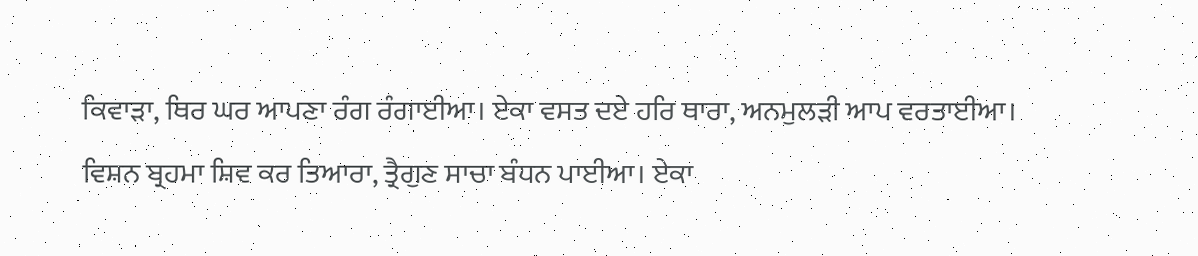ਕਿਵਾੜਾ, ਥਿਰ ਘਰ ਆਪਣਾ ਰੰਗ ਰੰਗਾਈਆ। ਏਕਾ ਵਸਤ ਦਏ ਹਰਿ ਥਾਰਾ, ਅਨਮੁਲੜੀ ਆਪ ਵਰਤਾਈਆ। ਵਿਸ਼ਨ ਬ੍ਰਹਮਾ ਸ਼ਿਵ ਕਰ ਤਿਆਰਾ, ਤ੍ਰੈਗੁਣ ਸਾਚਾ ਬੰਧਨ ਪਾਈਆ। ਏਕਾ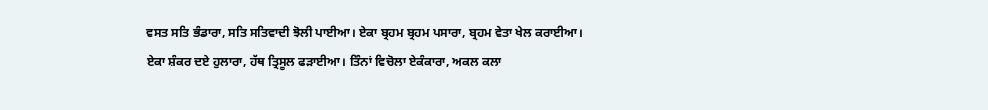ਵਸਤ ਸਤਿ ਭੰਡਾਰਾ, ਸਤਿ ਸਤਿਵਾਦੀ ਝੋਲੀ ਪਾਈਆ। ਏਕਾ ਬ੍ਰਹਮ ਬ੍ਰਹਮ ਪਸਾਰਾ, ਬ੍ਰਹਮ ਵੇਤਾ ਖੇਲ ਕਰਾਈਆ। ਏਕਾ ਸ਼ੰਕਰ ਦਏ ਹੁਲਾਰਾ, ਹੱਥ ਤ੍ਰਿਸੂਲ ਫੜਾਈਆ। ਤਿੰਨਾਂ ਵਿਚੋਲਾ ਏਕੰਕਾਰਾ, ਅਕਲ ਕਲਾ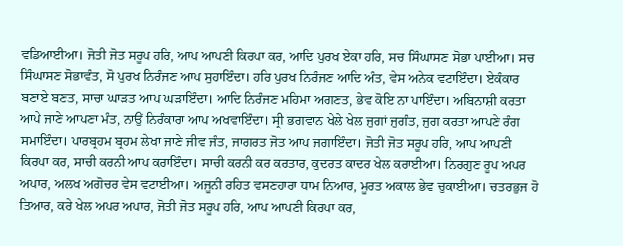ਵਡਿਆਈਆ। ਜੋਤੀ ਜੋਤ ਸਰੂਪ ਹਰਿ, ਆਪ ਆਪਣੀ ਕਿਰਪਾ ਕਰ, ਆਦਿ ਪੁਰਖ ਏਕਾ ਹਰਿ, ਸਚ ਸਿੰਘਾਸਣ ਸੋਭਾ ਪਾਈਆ। ਸਚ ਸਿੰਘਾਸਣ ਸੋਭਾਵੰਤ, ਸੋ ਪੁਰਖ ਨਿਰੰਜਣ ਆਪ ਸੁਹਾਇੰਦਾ। ਹਰਿ ਪੁਰਖ ਨਿਰੰਜਣ ਆਦਿ ਅੰਤ, ਵੇਸ ਅਨੇਕ ਵਟਾਇੰਦਾ। ਏਕੰਕਾਰ ਬਣਾਏ ਬਣਤ, ਸਾਚਾ ਘਾੜਤ ਆਪ ਘੜਾਇੰਦਾ। ਆਦਿ ਨਿਰੰਜਣ ਮਹਿਮਾ ਅਗਣਤ, ਭੇਵ ਕੋਇ ਨਾ ਪਾਇੰਦਾ। ਅਬਿਨਾਸ਼ੀ ਕਰਤਾ ਆਪੇ ਜਾਣੇ ਆਪਣਾ ਮੰਤ, ਨਾਉਂ ਨਿਰੰਕਾਰਾ ਆਪ ਅਖਵਾਇੰਦਾ। ਸ੍ਰੀ ਭਗਵਾਨ ਖੇਲੇ ਖੇਲ ਜੁਗਾਂ ਜੁਗੰਤ, ਜੁਗ ਕਰਤਾ ਆਪਣੇ ਰੰਗ ਸਮਾਇੰਦਾ। ਪਾਰਬ੍ਰਹਮ ਬ੍ਰਹਮ ਲੇਖਾ ਜਾਣੇ ਜੀਵ ਜੰਤ, ਜਾਗਰਤ ਜੋਤ ਆਪ ਜਗਾਇੰਦਾ। ਜੋਤੀ ਜੋਤ ਸਰੂਪ ਹਰਿ, ਆਪ ਆਪਣੀ ਕਿਰਪਾ ਕਰ, ਸਾਚੀ ਕਰਨੀ ਆਪ ਕਰਾਇੰਦਾ। ਸਾਚੀ ਕਰਨੀ ਕਰ ਕਰਤਾਰ, ਕੁਦਰਤ ਕਾਦਰ ਖੇਲ ਕਰਾਈਆ। ਨਿਰਗੁਣ ਰੂਪ ਅਪਰ ਅਪਾਰ, ਅਲਖ ਅਗੋਚਰ ਵੇਸ ਵਟਾਈਆ। ਅਜੂਨੀ ਰਹਿਤ ਵਸਣਹਾਰਾ ਧਾਮ ਨਿਆਰ, ਮੂਰਤ ਅਕਾਲ ਭੇਵ ਚੁਕਾਈਆ। ਚਤਰਭੁਜ ਹੋ ਤਿਆਰ, ਕਰੇ ਖੇਲ ਅਪਰ ਅਪਾਰ, ਜੋਤੀ ਜੋਤ ਸਰੂਪ ਹਰਿ, ਆਪ ਆਪਣੀ ਕਿਰਪਾ ਕਰ,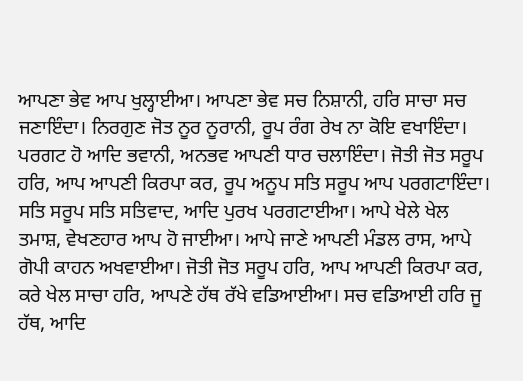ਆਪਣਾ ਭੇਵ ਆਪ ਖੁਲ੍ਹਾਈਆ। ਆਪਣਾ ਭੇਵ ਸਚ ਨਿਸ਼ਾਨੀ, ਹਰਿ ਸਾਚਾ ਸਚ ਜਣਾਇੰਦਾ। ਨਿਰਗੁਣ ਜੋਤ ਨੂਰ ਨੂਰਾਨੀ, ਰੂਪ ਰੰਗ ਰੇਖ ਨਾ ਕੋਇ ਵਖਾਇੰਦਾ। ਪਰਗਟ ਹੋ ਆਦਿ ਭਵਾਨੀ, ਅਨਭਵ ਆਪਣੀ ਧਾਰ ਚਲਾਇੰਦਾ। ਜੋਤੀ ਜੋਤ ਸਰੂਪ ਹਰਿ, ਆਪ ਆਪਣੀ ਕਿਰਪਾ ਕਰ, ਰੂਪ ਅਨੂਪ ਸਤਿ ਸਰੂਪ ਆਪ ਪਰਗਟਾਇੰਦਾ। ਸਤਿ ਸਰੂਪ ਸਤਿ ਸਤਿਵਾਦ, ਆਦਿ ਪੁਰਖ ਪਰਗਟਾਈਆ। ਆਪੇ ਖੇਲੇ ਖੇਲ ਤਮਾਸ਼, ਵੇਖਣਹਾਰ ਆਪ ਹੋ ਜਾਈਆ। ਆਪੇ ਜਾਣੇ ਆਪਣੀ ਮੰਡਲ ਰਾਸ, ਆਪੇ ਗੋਪੀ ਕਾਹਨ ਅਖਵਾਈਆ। ਜੋਤੀ ਜੋਤ ਸਰੂਪ ਹਰਿ, ਆਪ ਆਪਣੀ ਕਿਰਪਾ ਕਰ, ਕਰੇ ਖੇਲ ਸਾਚਾ ਹਰਿ, ਆਪਣੇ ਹੱਥ ਰੱਖੇ ਵਡਿਆਈਆ। ਸਚ ਵਡਿਆਈ ਹਰਿ ਜੂ ਹੱਥ, ਆਦਿ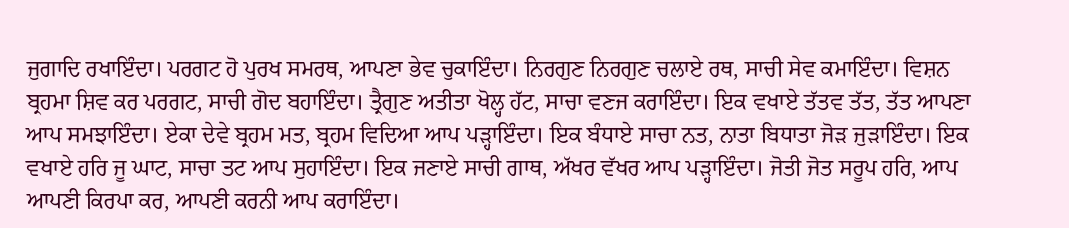ਜੁਗਾਦਿ ਰਖਾਇੰਦਾ। ਪਰਗਟ ਹੋ ਪੁਰਖ ਸਮਰਥ, ਆਪਣਾ ਭੇਵ ਚੁਕਾਇੰਦਾ। ਨਿਰਗੁਣ ਨਿਰਗੁਣ ਚਲਾਏ ਰਥ, ਸਾਚੀ ਸੇਵ ਕਮਾਇੰਦਾ। ਵਿਸ਼ਨ ਬ੍ਰਹਮਾ ਸ਼ਿਵ ਕਰ ਪਰਗਟ, ਸਾਚੀ ਗੋਦ ਬਹਾਇੰਦਾ। ਤ੍ਰੈਗੁਣ ਅਤੀਤਾ ਖੋਲ੍ਹ ਹੱਟ, ਸਾਚਾ ਵਣਜ ਕਰਾਇੰਦਾ। ਇਕ ਵਖਾਏ ਤੱਤਵ ਤੱਤ, ਤੱਤ ਆਪਣਾ ਆਪ ਸਮਝਾਇੰਦਾ। ਏਕਾ ਦੇਵੇ ਬ੍ਰਹਮ ਮਤ, ਬ੍ਰਹਮ ਵਿਦਿਆ ਆਪ ਪੜ੍ਹਾਇੰਦਾ। ਇਕ ਬੰਧਾਏ ਸਾਚਾ ਨਤ, ਨਾਤਾ ਬਿਧਾਤਾ ਜੋੜ ਜੁੜਾਇੰਦਾ। ਇਕ ਵਖਾਏ ਹਰਿ ਜੂ ਘਾਟ, ਸਾਚਾ ਤਟ ਆਪ ਸੁਹਾਇੰਦਾ। ਇਕ ਜਣਾਏ ਸਾਚੀ ਗਾਥ, ਅੱਖਰ ਵੱਖਰ ਆਪ ਪੜ੍ਹਾਇੰਦਾ। ਜੋਤੀ ਜੋਤ ਸਰੂਪ ਹਰਿ, ਆਪ ਆਪਣੀ ਕਿਰਪਾ ਕਰ, ਆਪਣੀ ਕਰਨੀ ਆਪ ਕਰਾਇੰਦਾ।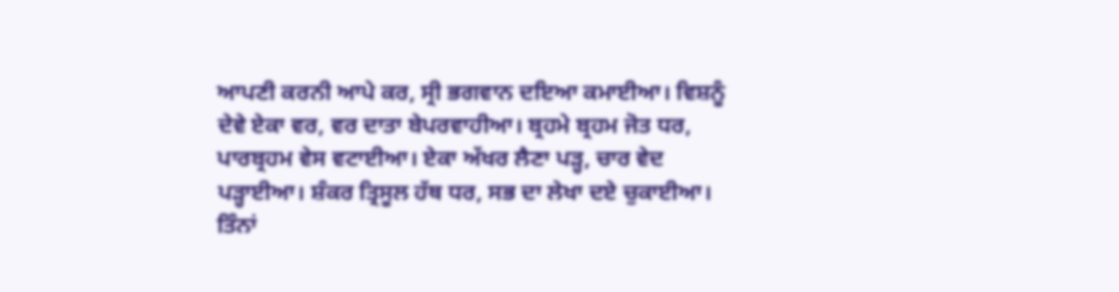ਆਪਣੀ ਕਰਨੀ ਆਪੇ ਕਰ, ਸ੍ਰੀ ਭਗਵਾਨ ਦਇਆ ਕਮਾਈਆ। ਵਿਸ਼ਨੂੰ ਦੇਵੇ ਏਕਾ ਵਰ, ਵਰ ਦਾਤਾ ਬੇਪਰਵਾਹੀਆ। ਬ੍ਰਹਮੇ ਬ੍ਰਹਮ ਜੋਤ ਧਰ, ਪਾਰਬ੍ਰਹਮ ਵੇਸ ਵਟਾਈਆ। ਏਕਾ ਅੱਖਰ ਲੈਣਾ ਪੜ੍ਹ, ਚਾਰ ਵੇਦ ਪੜ੍ਹਾਈਆ। ਸ਼ੰਕਰ ਤ੍ਰਿਸੂਲ ਹੱਥ ਧਰ, ਸਭ ਦਾ ਲੇਖਾ ਦਏ ਚੁਕਾਈਆ। ਤਿੰਨਾਂ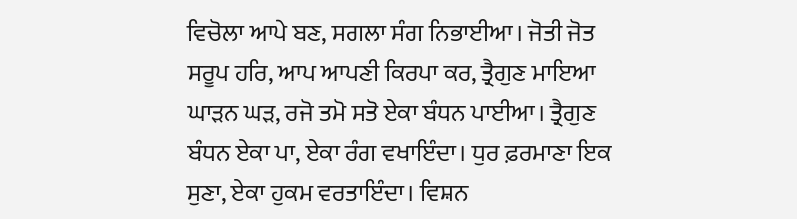ਵਿਚੋਲਾ ਆਪੇ ਬਣ, ਸਗਲਾ ਸੰਗ ਨਿਭਾਈਆ। ਜੋਤੀ ਜੋਤ ਸਰੂਪ ਹਰਿ, ਆਪ ਆਪਣੀ ਕਿਰਪਾ ਕਰ, ਤ੍ਰੈਗੁਣ ਮਾਇਆ ਘਾੜਨ ਘੜ, ਰਜੋ ਤਮੋ ਸਤੋ ਏਕਾ ਬੰਧਨ ਪਾਈਆ। ਤ੍ਰੈਗੁਣ ਬੰਧਨ ਏਕਾ ਪਾ, ਏਕਾ ਰੰਗ ਵਖਾਇੰਦਾ। ਧੁਰ ਫ਼ਰਮਾਣਾ ਇਕ ਸੁਣਾ, ਏਕਾ ਹੁਕਮ ਵਰਤਾਇੰਦਾ। ਵਿਸ਼ਨ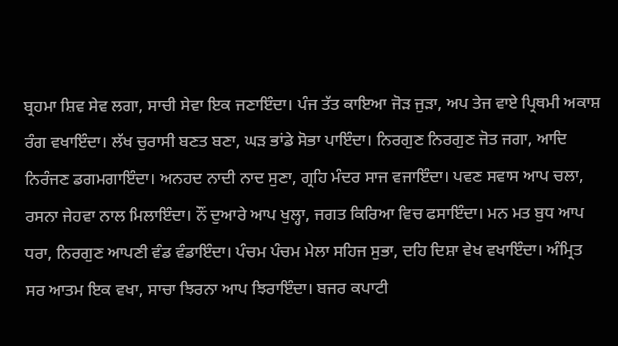ਬ੍ਰਹਮਾ ਸ਼ਿਵ ਸੇਵ ਲਗਾ, ਸਾਚੀ ਸੇਵਾ ਇਕ ਜਣਾਇੰਦਾ। ਪੰਜ ਤੱਤ ਕਾਇਆ ਜੋੜ ਜੁੜਾ, ਅਪ ਤੇਜ ਵਾਏ ਪ੍ਰਿਥਮੀ ਅਕਾਸ਼ ਰੰਗ ਵਖਾਇੰਦਾ। ਲੱਖ ਚੁਰਾਸੀ ਬਣਤ ਬਣਾ, ਘੜ ਭਾਂਡੇ ਸੋਭਾ ਪਾਇੰਦਾ। ਨਿਰਗੁਣ ਨਿਰਗੁਣ ਜੋਤ ਜਗਾ, ਆਦਿ ਨਿਰੰਜਣ ਡਗਮਗਾਇੰਦਾ। ਅਨਹਦ ਨਾਦੀ ਨਾਦ ਸੁਣਾ, ਗ੍ਰਹਿ ਮੰਦਰ ਸਾਜ ਵਜਾਇੰਦਾ। ਪਵਣ ਸਵਾਸ ਆਪ ਚਲਾ, ਰਸਨਾ ਜੇਹਵਾ ਨਾਲ ਮਿਲਾਇੰਦਾ। ਨੌਂ ਦੁਆਰੇ ਆਪ ਖੁਲ੍ਹਾ, ਜਗਤ ਕਿਰਿਆ ਵਿਚ ਫਸਾਇੰਦਾ। ਮਨ ਮਤ ਬੁਧ ਆਪ ਧਰਾ, ਨਿਰਗੁਣ ਆਪਣੀ ਵੰਡ ਵੰਡਾਇੰਦਾ। ਪੰਚਮ ਪੰਚਮ ਮੇਲਾ ਸਹਿਜ ਸੁਭਾ, ਦਹਿ ਦਿਸ਼ਾ ਵੇਖ ਵਖਾਇੰਦਾ। ਅੰਮ੍ਰਿਤ ਸਰ ਆਤਮ ਇਕ ਵਖਾ, ਸਾਚਾ ਝਿਰਨਾ ਆਪ ਝਿਰਾਇੰਦਾ। ਬਜਰ ਕਪਾਟੀ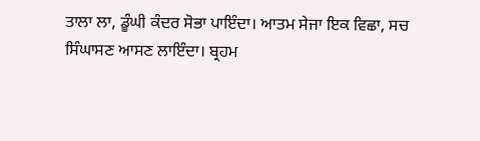ਤਾਲਾ ਲਾ, ਡੂੰਘੀ ਕੰਦਰ ਸੋਭਾ ਪਾਇੰਦਾ। ਆਤਮ ਸੇਜਾ ਇਕ ਵਿਛਾ, ਸਚ ਸਿੰਘਾਸਣ ਆਸਣ ਲਾਇੰਦਾ। ਬ੍ਰਹਮ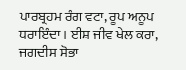ਪਾਰਬ੍ਰਹਮ ਰੰਗ ਵਟਾ, ਰੂਪ ਅਨੂਪ ਧਰਾਇੰਦਾ। ਈਸ਼ ਜੀਵ ਖੇਲ ਕਰਾ, ਜਗਦੀਸ ਸੋਭਾ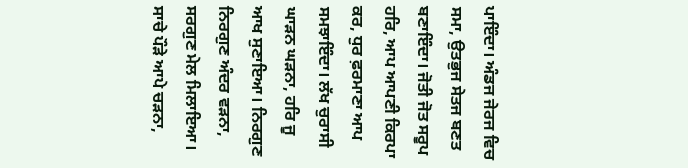ਪਾਇੰਦਾ। ਅੰਡਜ ਜੇਰਜ ਵਿਚ ਸਮਾ, ਉਤਭੁਜ ਸੇਤਜ ਬਣਤ ਬਣਾਇੰਦਾ। ਜੋਤੀ ਜੋਤ ਸਰੂਪ ਹਰਿ, ਆਪ ਆਪਣੀ ਕਿਰਪਾ ਕਰ, ਧੁਰ ਫ਼ਰਮਾਣਾ ਆਪ ਸਮਝਾਇੰਦਾ। ਲੱਖ ਚੁਰਾਸੀ ਘਾੜਨ ਘੜਨਾ, ਹਰਿ ਜੂ ਆਖ ਸੁਣਾਇਆ। ਨਿਰਗੁਣ ਨਿਰਗੁਣ ਅੰਦਰ ਵੜਨਾ, ਸਰਗੁਣ ਮੇਲ ਮਿਲਾਇਆ। ਸਾਚੇ ਪੌੜੇ ਆਪੇ ਚੜਨਾ,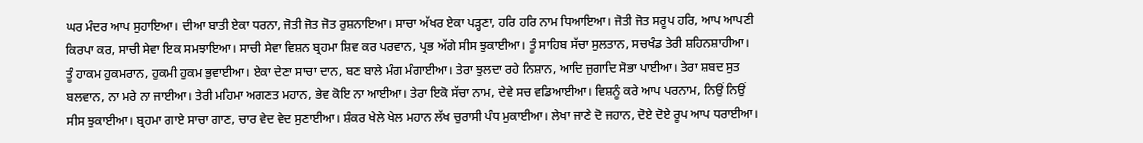ਘਰ ਮੰਦਰ ਆਪ ਸੁਹਾਇਆ। ਦੀਆ ਬਾਤੀ ਏਕਾ ਧਰਨਾ, ਜੋਤੀ ਜੋਤ ਜੋਤ ਰੁਸ਼ਨਾਇਆ। ਸਾਚਾ ਅੱਖਰ ਏਕਾ ਪੜ੍ਹਣਾ, ਹਰਿ ਹਰਿ ਨਾਮ ਧਿਆਇਆ। ਜੋਤੀ ਜੋਤ ਸਰੂਪ ਹਰਿ, ਆਪ ਆਪਣੀ ਕਿਰਪਾ ਕਰ, ਸਾਚੀ ਸੇਵਾ ਇਕ ਸਮਝਾਇਆ। ਸਾਚੀ ਸੇਵਾ ਵਿਸ਼ਨ ਬ੍ਰਹਮਾ ਸ਼ਿਵ ਕਰ ਪਰਵਾਨ, ਪ੍ਰਭ ਅੱਗੇ ਸੀਸ ਝੁਕਾਈਆ। ਤੂੰ ਸਾਹਿਬ ਸੱਚਾ ਸੁਲਤਾਨ, ਸਚਖੰਡ ਤੇਰੀ ਸ਼ਹਿਨਸ਼ਾਹੀਆ। ਤੂੰ ਹਾਕਮ ਹੁਕਮਰਾਨ, ਹੁਕਮੀ ਹੁਕਮ ਭੁਵਾਈਆ। ਏਕਾ ਦੇਣਾ ਸਾਚਾ ਦਾਨ, ਬਣ ਬਾਲੇ ਮੰਗ ਮੰਗਾਈਆ। ਤੇਰਾ ਝੁਲਦਾ ਰਹੇ ਨਿਸ਼ਾਨ, ਆਦਿ ਜੁਗਾਦਿ ਸੋਭਾ ਪਾਈਆ। ਤੇਰਾ ਸ਼ਬਦ ਸੁਤ ਬਲਵਾਨ, ਨਾ ਮਰੇ ਨਾ ਜਾਈਆ। ਤੇਰੀ ਮਹਿਮਾ ਅਗਣਤ ਮਹਾਨ, ਭੇਵ ਕੋਇ ਨਾ ਆਈਆ। ਤੇਰਾ ਇਕੋ ਸੱਚਾ ਨਾਮ, ਦੇਵੇ ਸਚ ਵਡਿਆਈਆ। ਵਿਸ਼ਨੂੰ ਕਰੇ ਆਪ ਪਰਨਾਮ, ਨਿਉਂ ਨਿਉਂ ਸੀਸ ਝੁਕਾਈਆ। ਬ੍ਰਹਮਾ ਗਾਏ ਸਾਚਾ ਗਾਣ, ਚਾਰ ਵੇਦ ਵੇਦ ਸੁਣਾਈਆ। ਸ਼ੰਕਰ ਖੇਲੇ ਖੇਲ ਮਹਾਨ ਲੱਖ ਚੁਰਾਸੀ ਪੰਧ ਮੁਕਾਈਆ। ਲੇਖਾ ਜਾਣੇ ਦੋ ਜਹਾਨ, ਦੋਏ ਦੋਏ ਰੂਪ ਆਪ ਧਰਾਈਆ।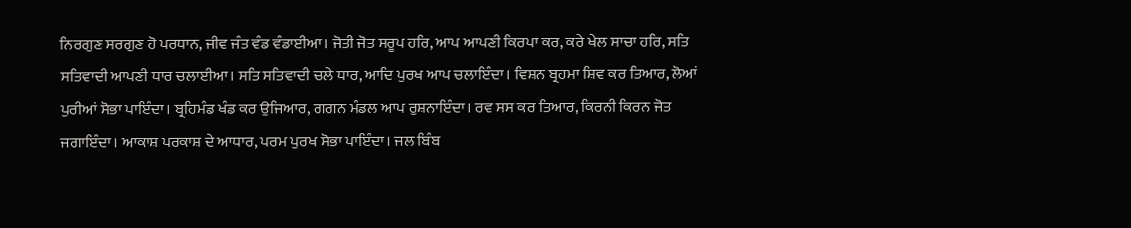ਨਿਰਗੁਣ ਸਰਗੁਣ ਹੋ ਪਰਧਾਨ, ਜੀਵ ਜੰਤ ਵੰਡ ਵੰਡਾਈਆ। ਜੋਤੀ ਜੋਤ ਸਰੂਪ ਹਰਿ, ਆਪ ਆਪਣੀ ਕਿਰਪਾ ਕਰ, ਕਰੇ ਖੇਲ ਸਾਚਾ ਹਰਿ, ਸਤਿ ਸਤਿਵਾਦੀ ਆਪਣੀ ਧਾਰ ਚਲਾਈਆ। ਸਤਿ ਸਤਿਵਾਦੀ ਚਲੇ ਧਾਰ, ਆਦਿ ਪੁਰਖ ਆਪ ਚਲਾਇੰਦਾ। ਵਿਸ਼ਨ ਬ੍ਰਹਮਾ ਸ਼ਿਵ ਕਰ ਤਿਆਰ, ਲੋਆਂ ਪੁਰੀਆਂ ਸੋਭਾ ਪਾਇੰਦਾ। ਬ੍ਰਹਿਮੰਡ ਖੰਡ ਕਰ ਉਜਿਆਰ, ਗਗਨ ਮੰਡਲ ਆਪ ਰੁਸ਼ਨਾਇੰਦਾ। ਰਵ ਸਸ ਕਰ ਤਿਆਰ, ਕਿਰਨੀ ਕਿਰਨ ਜੋਤ ਜਗਾਇੰਦਾ। ਆਕਾਸ਼ ਪਰਕਾਸ਼ ਦੇ ਆਧਾਰ, ਪਰਮ ਪੁਰਖ ਸੋਭਾ ਪਾਇੰਦਾ। ਜਲ ਬਿੰਬ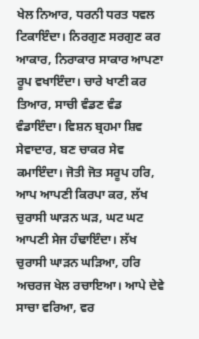ਖੇਲ ਨਿਆਰ, ਧਰਨੀ ਧਰਤ ਧਵਲ ਟਿਕਾਇੰਦਾ। ਨਿਰਗੁਣ ਸਰਗੁਣ ਕਰ ਆਕਾਰ, ਨਿਰਾਕਾਰ ਸਾਕਾਰ ਆਪਣਾ ਰੂਪ ਵਖਾਇੰਦਾ। ਚਾਰੇ ਖਾਣੀ ਕਰ ਤਿਆਰ, ਸਾਚੀ ਵੰਡਣ ਵੰਡ ਵੰਡਾਇੰਦਾ। ਵਿਸ਼ਨ ਬ੍ਰਹਮਾ ਸ਼ਿਵ ਸੇਵਾਦਾਰ, ਬਣ ਚਾਕਰ ਸੇਵ ਕਮਾਇੰਦਾ। ਜੋਤੀ ਜੋਤ ਸਰੂਪ ਹਰਿ, ਆਪ ਆਪਣੀ ਕਿਰਪਾ ਕਰ, ਲੱਖ ਚੁਰਾਸੀ ਘਾੜਨ ਘੜ, ਘਟ ਘਟ ਆਪਣੀ ਸੇਜ ਹੰਢਾਇੰਦਾ। ਲੱਖ ਚੁਰਾਸੀ ਘਾੜਨ ਘੜਿਆ, ਹਰਿ ਅਚਰਜ ਖੇਲ ਰਚਾਇਆ। ਆਪੇ ਦੇਵੇ ਸਾਚਾ ਵਰਿਆ, ਵਰ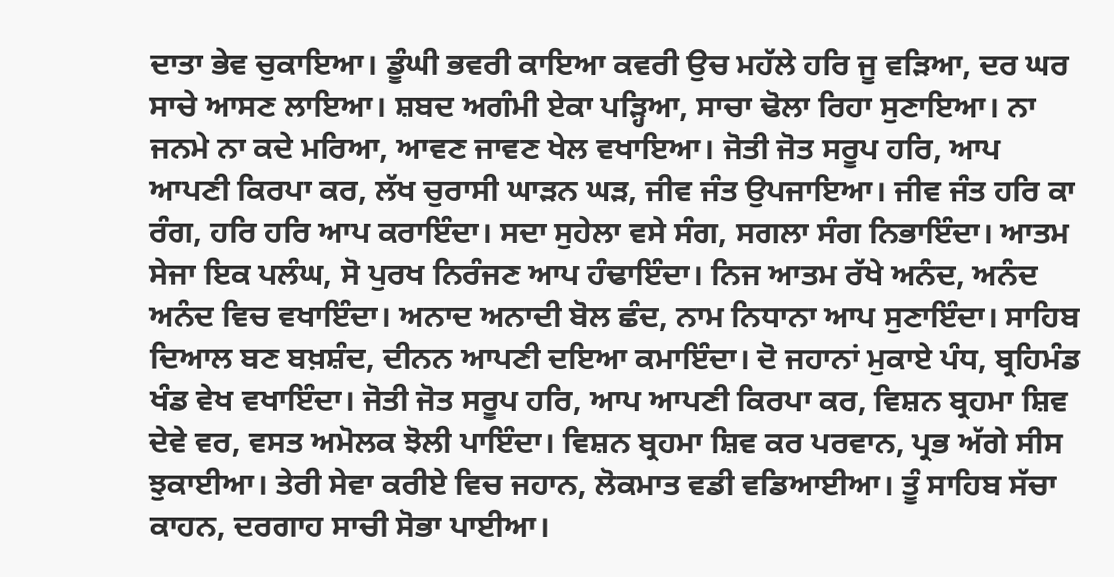ਦਾਤਾ ਭੇਵ ਚੁਕਾਇਆ। ਡੂੰਘੀ ਭਵਰੀ ਕਾਇਆ ਕਵਰੀ ਉਚ ਮਹੱਲੇ ਹਰਿ ਜੂ ਵੜਿਆ, ਦਰ ਘਰ ਸਾਚੇ ਆਸਣ ਲਾਇਆ। ਸ਼ਬਦ ਅਗੰਮੀ ਏਕਾ ਪੜ੍ਹਿਆ, ਸਾਚਾ ਢੋਲਾ ਰਿਹਾ ਸੁਣਾਇਆ। ਨਾ ਜਨਮੇ ਨਾ ਕਦੇ ਮਰਿਆ, ਆਵਣ ਜਾਵਣ ਖੇਲ ਵਖਾਇਆ। ਜੋਤੀ ਜੋਤ ਸਰੂਪ ਹਰਿ, ਆਪ ਆਪਣੀ ਕਿਰਪਾ ਕਰ, ਲੱਖ ਚੁਰਾਸੀ ਘਾੜਨ ਘੜ, ਜੀਵ ਜੰਤ ਉਪਜਾਇਆ। ਜੀਵ ਜੰਤ ਹਰਿ ਕਾ ਰੰਗ, ਹਰਿ ਹਰਿ ਆਪ ਕਰਾਇੰਦਾ। ਸਦਾ ਸੁਹੇਲਾ ਵਸੇ ਸੰਗ, ਸਗਲਾ ਸੰਗ ਨਿਭਾਇੰਦਾ। ਆਤਮ ਸੇਜਾ ਇਕ ਪਲੰਘ, ਸੋ ਪੁਰਖ ਨਿਰੰਜਣ ਆਪ ਹੰਢਾਇੰਦਾ। ਨਿਜ ਆਤਮ ਰੱਖੇ ਅਨੰਦ, ਅਨੰਦ ਅਨੰਦ ਵਿਚ ਵਖਾਇੰਦਾ। ਅਨਾਦ ਅਨਾਦੀ ਬੋਲ ਛੰਦ, ਨਾਮ ਨਿਧਾਨਾ ਆਪ ਸੁਣਾਇੰਦਾ। ਸਾਹਿਬ ਦਿਆਲ ਬਣ ਬਖ਼ਸ਼ੰਦ, ਦੀਨਨ ਆਪਣੀ ਦਇਆ ਕਮਾਇੰਦਾ। ਦੋ ਜਹਾਨਾਂ ਮੁਕਾਏ ਪੰਧ, ਬ੍ਰਹਿਮੰਡ ਖੰਡ ਵੇਖ ਵਖਾਇੰਦਾ। ਜੋਤੀ ਜੋਤ ਸਰੂਪ ਹਰਿ, ਆਪ ਆਪਣੀ ਕਿਰਪਾ ਕਰ, ਵਿਸ਼ਨ ਬ੍ਰਹਮਾ ਸ਼ਿਵ ਦੇਵੇ ਵਰ, ਵਸਤ ਅਮੋਲਕ ਝੋਲੀ ਪਾਇੰਦਾ। ਵਿਸ਼ਨ ਬ੍ਰਹਮਾ ਸ਼ਿਵ ਕਰ ਪਰਵਾਨ, ਪ੍ਰਭ ਅੱਗੇ ਸੀਸ ਝੁਕਾਈਆ। ਤੇਰੀ ਸੇਵਾ ਕਰੀਏ ਵਿਚ ਜਹਾਨ, ਲੋਕਮਾਤ ਵਡੀ ਵਡਿਆਈਆ। ਤੂੰ ਸਾਹਿਬ ਸੱਚਾ ਕਾਹਨ, ਦਰਗਾਹ ਸਾਚੀ ਸੋਭਾ ਪਾਈਆ।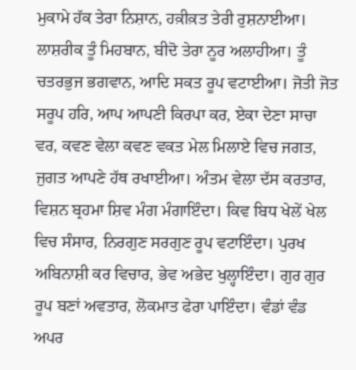ਮੁਕਾਮੇ ਹੱਕ ਤੇਰਾ ਨਿਸ਼ਾਨ, ਹਕ਼ੀਕ਼ਤ ਤੇਰੀ ਰੁਸ਼ਨਾਈਆ। ਲਾਸ਼ਰੀਕ ਤੂੰ ਮਿਹਬਾਨ, ਬੀਦੋ ਤੇਰਾ ਨੂਰ ਅਲਾਹੀਆ। ਤੂੰ ਚਤਰਭੁਜ ਭਗਵਾਨ, ਆਦਿ ਸਕਤ ਰੂਪ ਵਟਾਈਆ। ਜੋਤੀ ਜੋਤ ਸਰੂਪ ਹਰਿ, ਆਪ ਆਪਣੀ ਕਿਰਪਾ ਕਰ, ਏਕਾ ਦੇਣਾ ਸਾਚਾ ਵਰ, ਕਵਣ ਵੇਲਾ ਕਵਣ ਵਕਤ ਮੇਲ ਮਿਲਾਏ ਵਿਚ ਜਗਤ, ਜੁਗਤ ਆਪਣੇ ਹੱਥ ਰਖਾਈਆ। ਅੰਤਮ ਵੇਲਾ ਦੱਸ ਕਰਤਾਰ, ਵਿਸ਼ਨ ਬ੍ਰਹਮਾ ਸ਼ਿਵ ਮੰਗ ਮੰਗਾਇੰਦਾ। ਕਿਵ ਬਿਧ ਖੇਲੇਂ ਖੇਲ ਵਿਚ ਸੰਸਾਰ, ਨਿਰਗੁਣ ਸਰਗੁਣ ਰੂਪ ਵਟਾਇੰਦਾ। ਪੁਰਖ ਅਬਿਨਾਸ਼ੀ ਕਰ ਵਿਚਾਰ, ਭੇਵ ਅਭੇਦ ਖੁਲ੍ਹਾਇੰਦਾ। ਗੁਰ ਗੁਰ ਰੂਪ ਬਣਾਂ ਅਵਤਾਰ, ਲੋਕਮਾਤ ਫੇਰਾ ਪਾਇੰਦਾ। ਵੰਡਾਂ ਵੰਡ ਅਪਰ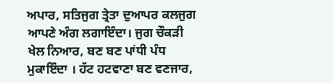ਅਪਾਰ, ਸਤਿਜੁਗ ਤ੍ਰੇਤਾ ਦੁਆਪਰ ਕਲਜੁਗ ਆਪਣੇ ਅੰਗ ਲਗਾਇੰਦਾ। ਜੁਗ ਚੌਕੜੀ ਖੇਲ ਨਿਆਰ, ਬਣ ਬਣ ਪਾਂਧੀ ਪੰਧ ਮੁਕਾਇੰਦਾ । ਹੱਟ ਹਟਵਾਣਾ ਬਣ ਵਣਜਾਰ,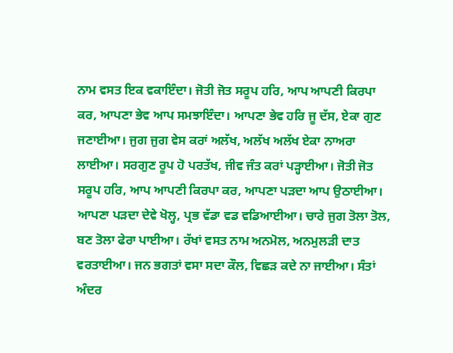ਨਾਮ ਵਸਤ ਇਕ ਵਕਾਇੰਦਾ। ਜੋਤੀ ਜੋਤ ਸਰੂਪ ਹਰਿ, ਆਪ ਆਪਣੀ ਕਿਰਪਾ ਕਰ, ਆਪਣਾ ਭੇਵ ਆਪ ਸਮਝਾਇੰਦਾ। ਆਪਣਾ ਭੇਵ ਹਰਿ ਜੂ ਦੱਸ, ਏਕਾ ਗੁਣ ਜਣਾਈਆ। ਜੁਗ ਜੁਗ ਵੇਸ ਕਰਾਂ ਅਲੱਖ, ਅਲੱਖ ਅਲੱਖ ਏਕਾ ਨਾਅਰਾ ਲਾਈਆ। ਸਰਗੁਣ ਰੂਪ ਹੋ ਪਰਤੱਖ, ਜੀਵ ਜੰਤ ਕਰਾਂ ਪੜ੍ਹਾਈਆ। ਜੋਤੀ ਜੋਤ ਸਰੂਪ ਹਰਿ, ਆਪ ਆਪਣੀ ਕਿਰਪਾ ਕਰ, ਆਪਣਾ ਪੜਦਾ ਆਪ ਉਠਾਈਆ। ਆਪਣਾ ਪੜਦਾ ਦੇਵੇ ਖੋਲ੍ਹ, ਪ੍ਰਭ ਵੱਡਾ ਵਡ ਵਡਿਆਈਆ। ਚਾਰੇ ਜੁਗ ਤੋਲਾ ਤੋਲ, ਬਣ ਤੋਲਾ ਫੇਰਾ ਪਾਈਆ। ਰੱਖਾਂ ਵਸਤ ਨਾਮ ਅਨਮੋਲ, ਅਨਮੁਲੜੀ ਦਾਤ ਵਰਤਾਈਆ। ਜਨ ਭਗਤਾਂ ਵਸਾ ਸਦਾ ਕੌਲ, ਵਿਛੜ ਕਦੇ ਨਾ ਜਾਈਆ। ਸੰਤਾਂ ਅੰਦਰ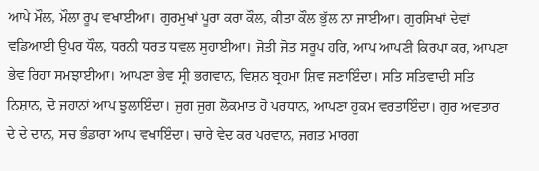ਆਪੇ ਮੌਲ, ਮੌਲਾ ਰੂਪ ਵਖਾਈਆ। ਗੁਰਮੁਖਾਂ ਪੂਰਾ ਕਰਾ ਕੌਲ, ਕੀਤਾ ਕੌਲ ਭੁੱਲ ਨਾ ਜਾਈਆ। ਗੁਰਸਿਖਾਂ ਦੇਵਾਂ ਵਡਿਆਈ ਉਪਰ ਧੌਲ, ਧਰਨੀ ਧਰਤ ਧਵਲ ਸੁਹਾਈਆ। ਜੋਤੀ ਜੋਤ ਸਰੂਪ ਹਰਿ, ਆਪ ਆਪਣੀ ਕਿਰਪਾ ਕਰ, ਆਪਣਾ ਭੇਵ ਰਿਹਾ ਸਮਝਾਈਆ। ਆਪਣਾ ਭੇਵ ਸ੍ਰੀ ਭਗਵਾਨ, ਵਿਸ਼ਨ ਬ੍ਰਹਮਾ ਸ਼ਿਵ ਜਣਾਇੰਦਾ। ਸਤਿ ਸਤਿਵਾਦੀ ਸਤਿ ਨਿਸ਼ਾਨ, ਦੋ ਜਹਾਨਾਂ ਆਪ ਝੁਲਾਇੰਦਾ। ਜੁਗ ਜੁਗ ਲੋਕਮਾਤ ਹੋ ਪਰਧਾਨ, ਆਪਣਾ ਹੁਕਮ ਵਰਤਾਇੰਦਾ। ਗੁਰ ਅਵਤਾਰ ਦੇ ਦੇ ਦਾਨ, ਸਚ ਭੰਡਾਰਾ ਆਪ ਵਖਾਇੰਦਾ। ਚਾਰੇ ਵੇਦ ਕਰ ਪਰਵਾਨ, ਜਗਤ ਮਾਰਗ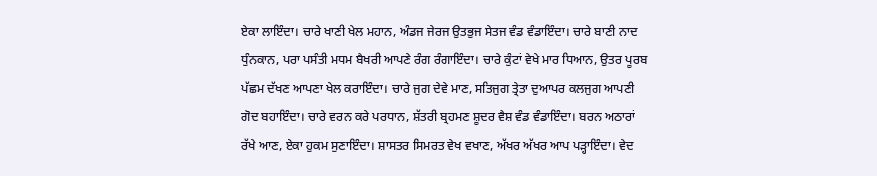ਏਕਾ ਲਾਇੰਦਾ। ਚਾਰੇ ਖਾਣੀ ਖੇਲ ਮਹਾਨ, ਅੰਡਜ ਜੇਰਜ ਉਤਭੁਜ ਸੇਤਜ ਵੰਡ ਵੰਡਾਇੰਦਾ। ਚਾਰੇ ਬਾਣੀ ਨਾਦ ਧੁੰਨਕਾਨ, ਪਰਾ ਪਸੰਤੀ ਮਧਮ ਬੈਖਰੀ ਆਪਣੇ ਰੰਗ ਰੰਗਾਇੰਦਾ। ਚਾਰੇ ਕੁੰਟਾਂ ਵੇਖੇ ਮਾਰ ਧਿਆਨ, ਉਤਰ ਪੂਰਬ ਪੱਛਮ ਦੱਖਣ ਆਪਣਾ ਖੇਲ ਕਰਾਇੰਦਾ। ਚਾਰੇ ਜੁਗ ਦੇਵੇ ਮਾਣ, ਸਤਿਜੁਗ ਤ੍ਰੇਤਾ ਦੁਆਪਰ ਕਲਜੁਗ ਆਪਣੀ ਗੋਦ ਬਹਾਇੰਦਾ। ਚਾਰੇ ਵਰਨ ਕਰੇ ਪਰਧਾਨ, ਸ਼ੱਤਰੀ ਬ੍ਰਹਮਣ ਸ਼ੂਦਰ ਵੈਸ਼ ਵੰਡ ਵੰਡਾਇੰਦਾ। ਬਰਨ ਅਠਾਰਾਂ ਰੱਖੇ ਆਣ, ਏਕਾ ਹੁਕਮ ਸੁਣਾਇੰਦਾ। ਸ਼ਾਸਤਰ ਸਿਮਰਤ ਵੇਖ ਵਖਾਣ, ਅੱਖਰ ਅੱਖਰ ਆਪ ਪੜ੍ਹਾਇੰਦਾ। ਵੇਦ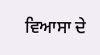ਵਿਆਸਾ ਦੇ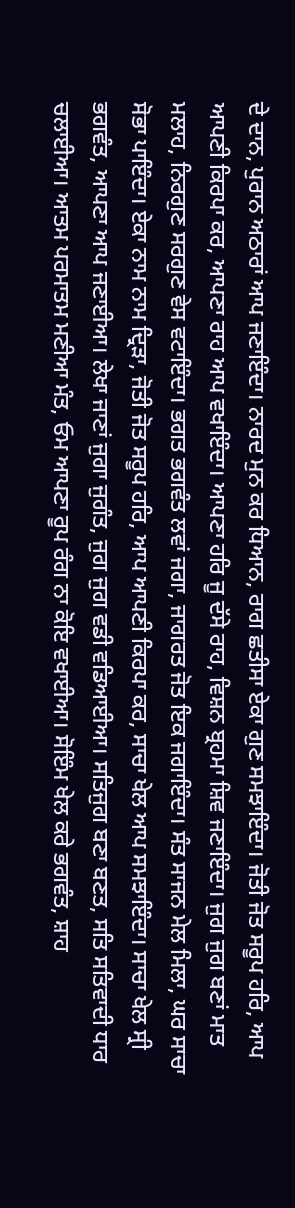ਦੇ ਦਾਨ, ਪੁਰਾਨ ਅਠਾਰਾਂ ਆਪ ਜਣਾਇੰਦਾ। ਨਾਰਦ ਮੁਨ ਕਰ ਧਿਆਨ, ਰਾਗ ਛਤੀਸਾ ਏਕਾ ਗੁਣ ਸਮਝਾਇੰਦਾ। ਜੋਤੀ ਜੋਤ ਸਰੂਪ ਹਰਿ, ਆਪ ਆਪਣੀ ਕਿਰਪਾ ਕਰ, ਆਪਣਾ ਰਾਹ ਆਪ ਵਖਾਇੰਦਾ। ਆਪਣਾ ਹਰਿ ਜੂ ਦੱਸੇ ਰਾਹ, ਵਿਸ਼ਨ ਬ੍ਰਹਮਾ ਸ਼ਿਵ ਜਣਾਇੰਦਾ। ਜੁਗ ਜੁਗ ਬਣਾਂ ਮਾਤ ਮਲਾਹ, ਨਿਰਗੁਣ ਸਰਗੁਣ ਵੇਸ ਵਟਾਇੰਦਾ। ਭਗਤ ਭਗਵੰਤ ਲਵਾਂ ਜਗਾ, ਜਾਗਰਤ ਜੋਤ ਇਕ ਜਗਾਇੰਦਾ। ਸੰਤ ਸਾਜਨ ਮੇਲ ਮਿਲਾ, ਘਰ ਸਾਚਾ ਸੋਭਾ ਪਾਇੰਦਾ। ਏਕਾ ਨਾਮ ਨਾਮ ਦ੍ਰਿੜਾ, ਜੋਤੀ ਜੋਤ ਸਰੂਪ ਹਰਿ, ਆਪ ਆਪਣੀ ਕਿਰਪਾ ਕਰ, ਸਾਚਾ ਖੇਲ ਆਪ ਸਮਝਾਇੰਦਾ। ਸਾਚਾ ਖੇਲ ਸ੍ਰੀ ਭਗਵੰਤ, ਆਪਣਾ ਆਪ ਜਣਾਈਆ। ਲੇਖਾ ਜਾਣਾਂ ਜੁਗਾ ਜੁਗੰਤ, ਜੁਗ ਜੁਗ ਵਡੀ ਵਡਿਆਈਆ। ਸਤਿਜੁਗ ਬਣਾ ਬਣਤ, ਸਤਿ ਸਤਿਵਾਦੀ ਧਾਰ ਚਲਾਈਆ। ਆਤਮ ਪਰਮਾਤਮ ਮਣੀਆ ਮੰਤ, ਓਮ ਆਪਣਾ ਰੂਪ ਰੰਗ ਨਾ ਕੋਇ ਵਖਾਈਆ। ਸੋਇੰਮ ਖੇਲ ਕਰੇ ਭਗਵੰਤ, ਸ਼ਾਹ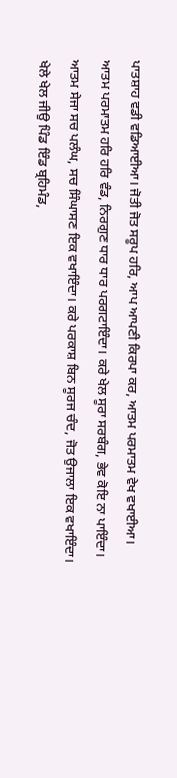ਪਾਤਸ਼ਾਹ ਵਡੀ ਵਡਿਆਈਆ। ਜੋਤੀ ਜੋਤ ਸਰੂਪ ਹਰਿ, ਆਪ ਆਪਣੀ ਕਿਰਪਾ ਕਰ, ਆਤਮ ਪਰਮਾਤਮ ਵੇਖ ਵਖਾਈਆ। ਆਤਮ ਪਰਮਾਤਮ ਹਰਿ ਹਰਿ ਵੰਡ, ਨਿਰਗੁਣ ਧਾਰ ਧਾਰ ਪਰਗਟਾਇੰਦਾ। ਕਰੇ ਖੇਲ ਸੂਰਾ ਸਰਬੰਗ, ਭੇਵ ਕੋਇ ਨਾ ਪਾਇੰਦਾ। ਆਤਮ ਸੇਜਾ ਸਚ ਪਲੰਘ, ਸਚ ਸਿੰਘਾਸਣ ਇਕ ਵਖਾਇੰਦਾ। ਕਰੇ ਪਰਕਾਸ਼ ਬਿਨ ਸੂਰਜ ਚੰਦ, ਜੋਤ ਉਜਾਲਾ ਇਕ ਵਖਾਇੰਦਾ। ਖੇਲੇ ਖੇਲ ਜੀਉ ਪਿੰਡ ਇੰਡ ਬ੍ਰਹਿਮੰਡ,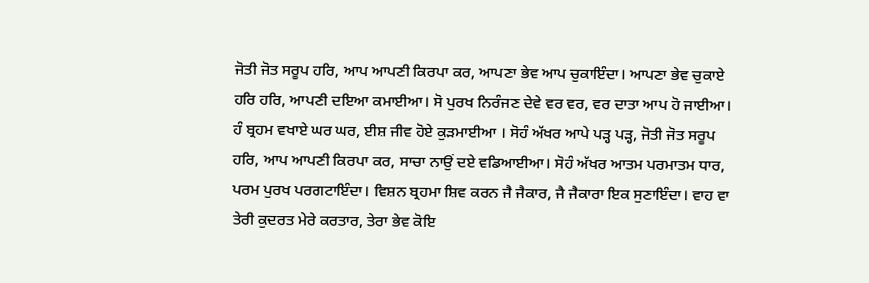ਜੋਤੀ ਜੋਤ ਸਰੂਪ ਹਰਿ, ਆਪ ਆਪਣੀ ਕਿਰਪਾ ਕਰ, ਆਪਣਾ ਭੇਵ ਆਪ ਚੁਕਾਇੰਦਾ। ਆਪਣਾ ਭੇਵ ਚੁਕਾਏ ਹਰਿ ਹਰਿ, ਆਪਣੀ ਦਇਆ ਕਮਾਈਆ। ਸੋ ਪੁਰਖ ਨਿਰੰਜਣ ਦੇਵੇ ਵਰ ਵਰ, ਵਰ ਦਾਤਾ ਆਪ ਹੋ ਜਾਈਆ। ਹੰ ਬ੍ਰਹਮ ਵਖਾਏ ਘਰ ਘਰ, ਈਸ਼ ਜੀਵ ਹੋਏ ਕੁੜਮਾਈਆ । ਸੋਹੰ ਅੱਖਰ ਆਪੇ ਪੜ੍ਹ ਪੜ੍ਹ, ਜੋਤੀ ਜੋਤ ਸਰੂਪ ਹਰਿ, ਆਪ ਆਪਣੀ ਕਿਰਪਾ ਕਰ, ਸਾਚਾ ਨਾਉਂ ਦਏ ਵਡਿਆਈਆ। ਸੋਹੰ ਅੱਖਰ ਆਤਮ ਪਰਮਾਤਮ ਧਾਰ, ਪਰਮ ਪੁਰਖ ਪਰਗਟਾਇੰਦਾ। ਵਿਸ਼ਨ ਬ੍ਰਹਮਾ ਸ਼ਿਵ ਕਰਨ ਜੈ ਜੈਕਾਰ, ਜੈ ਜੈਕਾਰਾ ਇਕ ਸੁਣਾਇੰਦਾ। ਵਾਹ ਵਾ ਤੇਰੀ ਕੁਦਰਤ ਮੇਰੇ ਕਰਤਾਰ, ਤੇਰਾ ਭੇਵ ਕੋਇ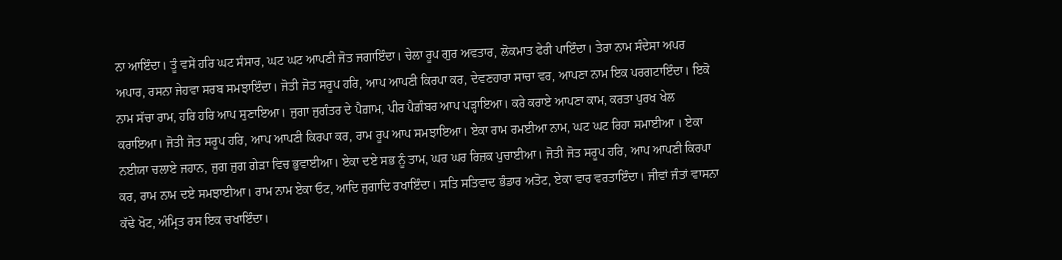ਨਾ ਆਇੰਦਾ। ਤੂੰ ਵਸੇਂ ਹਰਿ ਘਟ ਸੰਸਾਰ, ਘਟ ਘਟ ਆਪਣੀ ਜੋਤ ਜਗਾਇੰਦਾ। ਚੇਲਾ ਰੂਪ ਗੁਰ ਅਵਤਾਰ, ਲੋਕਮਾਤ ਫੇਰੀ ਪਾਇੰਦਾ। ਤੇਰਾ ਨਾਮ ਸੰਦੇਸਾ ਅਪਰ ਅਪਾਰ, ਰਸਨਾ ਜੇਹਵਾ ਸਰਬ ਸਮਝਾਇੰਦਾ। ਜੋਤੀ ਜੋਤ ਸਰੂਪ ਹਰਿ, ਆਪ ਆਪਣੀ ਕਿਰਪਾ ਕਰ, ਦੇਵਣਹਾਰਾ ਸਾਚਾ ਵਰ, ਆਪਣਾ ਨਾਮ ਇਕ ਪਰਗਟਾਇੰਦਾ। ਇਕੋ ਨਾਮ ਸੱਚਾ ਰਾਮ, ਹਰਿ ਹਰਿ ਆਪ ਸੁਣਾਇਆ। ਜੁਗਾ ਜੁਗੰਤਰ ਦੇ ਪੈਗ਼ਾਮ, ਪੀਰ ਪੈਗ਼ੰਬਰ ਆਪ ਪੜ੍ਹਾਇਆ। ਕਰੇ ਕਰਾਏ ਆਪਣਾ ਕਾਮ, ਕਰਤਾ ਪੁਰਖ ਖੇਲ ਕਰਾਇਆ। ਜੋਤੀ ਜੋਤ ਸਰੂਪ ਹਰਿ, ਆਪ ਆਪਣੀ ਕਿਰਪਾ ਕਰ, ਰਾਮ ਰੂਪ ਆਪ ਸਮਝਾਇਆ। ਏਕਾ ਰਾਮ ਰਮਈਆ ਨਾਮ, ਘਟ ਘਟ ਰਿਹਾ ਸਮਾਈਆ । ਏਕਾ ਨਈਯਾ ਚਲਾਏ ਜਹਾਨ, ਜੁਗ ਜੁਗ ਗੇੜਾ ਵਿਚ ਭੁਵਾਈਆ। ਏਕਾ ਦਏ ਸਭ ਨੂੰ ਤਾਮ, ਘਰ ਘਰ ਰਿਜ਼ਕ ਪੁਚਾਈਆ। ਜੋਤੀ ਜੋਤ ਸਰੂਪ ਹਰਿ, ਆਪ ਆਪਣੀ ਕਿਰਪਾ ਕਰ, ਰਾਮ ਨਾਮ ਦਏ ਸਮਝਾਈਆ। ਰਾਮ ਨਾਮ ਏਕਾ ਓਟ, ਆਦਿ ਜੁਗਾਦਿ ਰਖਾਇੰਦਾ। ਸਤਿ ਸਤਿਵਾਦ ਭੰਡਾਰ ਅਤੋਟ, ਏਕਾ ਵਾਰ ਵਰਤਾਇੰਦਾ। ਜੀਵਾਂ ਜੰਤਾਂ ਵਾਸਨਾ ਕੱਢੇ ਖੋਟ, ਅੰਮ੍ਰਿਤ ਰਸ ਇਕ ਚਖਾਇੰਦਾ।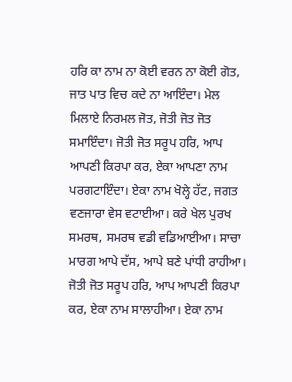ਹਰਿ ਕਾ ਨਾਮ ਨਾ ਕੋਈ ਵਰਨ ਨਾ ਕੋਈ ਗੋਤ, ਜਾਤ ਪਾਤ ਵਿਚ ਕਦੇ ਨਾ ਆਇੰਦਾ। ਮੇਲ ਮਿਲਾਏ ਨਿਰਮਲ ਜੋਤ, ਜੋਤੀ ਜੋਤ ਜੋਤ ਸਮਾਇੰਦਾ। ਜੋਤੀ ਜੋਤ ਸਰੂਪ ਹਰਿ, ਆਪ ਆਪਣੀ ਕਿਰਪਾ ਕਰ, ਏਕਾ ਆਪਣਾ ਨਾਮ ਪਰਗਟਾਇੰਦਾ। ਏਕਾ ਨਾਮ ਖੋਲ੍ਹੇ ਹੱਟ, ਜਗਤ ਵਣਜਾਰਾ ਵੇਸ ਵਟਾਈਆ। ਕਰੇ ਖੇਲ ਪੁਰਖ ਸਮਰਥ, ਸਮਰਥ ਵਡੀ ਵਡਿਆਈਆ। ਸਾਚਾ ਮਾਰਗ ਆਪੇ ਦੱਸ, ਆਪੇ ਬਣੇ ਪਾਂਧੀ ਰਾਹੀਆ। ਜੋਤੀ ਜੋਤ ਸਰੂਪ ਹਰਿ, ਆਪ ਆਪਣੀ ਕਿਰਪਾ ਕਰ, ਏਕਾ ਨਾਮ ਸਾਲਾਹੀਆ। ਏਕਾ ਨਾਮ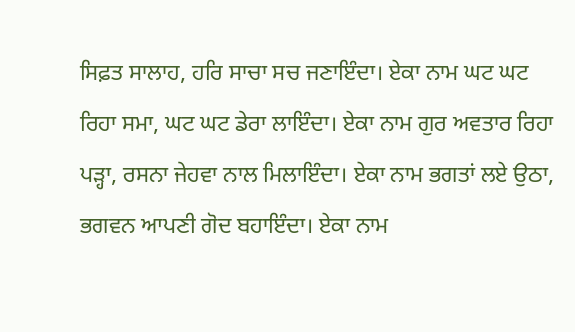ਸਿਫ਼ਤ ਸਾਲਾਹ, ਹਰਿ ਸਾਚਾ ਸਚ ਜਣਾਇੰਦਾ। ਏਕਾ ਨਾਮ ਘਟ ਘਟ ਰਿਹਾ ਸਮਾ, ਘਟ ਘਟ ਡੇਰਾ ਲਾਇੰਦਾ। ਏਕਾ ਨਾਮ ਗੁਰ ਅਵਤਾਰ ਰਿਹਾ ਪੜ੍ਹਾ, ਰਸਨਾ ਜੇਹਵਾ ਨਾਲ ਮਿਲਾਇੰਦਾ। ਏਕਾ ਨਾਮ ਭਗਤਾਂ ਲਏ ਉਠਾ, ਭਗਵਨ ਆਪਣੀ ਗੋਦ ਬਹਾਇੰਦਾ। ਏਕਾ ਨਾਮ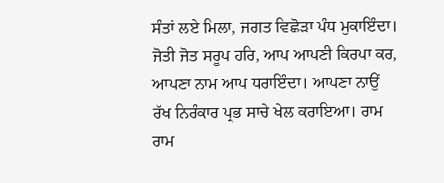ਸੰਤਾਂ ਲਏ ਮਿਲਾ, ਜਗਤ ਵਿਛੋੜਾ ਪੰਧ ਮੁਕਾਇੰਦਾ। ਜੋਤੀ ਜੋਤ ਸਰੂਪ ਹਰਿ, ਆਪ ਆਪਣੀ ਕਿਰਪਾ ਕਰ, ਆਪਣਾ ਨਾਮ ਆਪ ਧਰਾਇੰਦਾ। ਆਪਣਾ ਨਾਉਂ ਰੱਖ ਨਿਰੰਕਾਰ ਪ੍ਰਭ ਸਾਚੇ ਖੇਲ ਕਰਾਇਆ। ਰਾਮ ਰਾਮ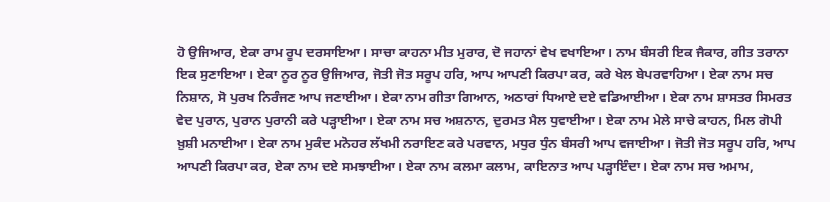ਹੋ ਉਜਿਆਰ, ਏਕਾ ਰਾਮ ਰੂਪ ਦਰਸਾਇਆ। ਸਾਚਾ ਕਾਹਨਾ ਮੀਤ ਮੁਰਾਰ, ਦੋ ਜਹਾਨਾਂ ਵੇਖ ਵਖਾਇਆ। ਨਾਮ ਬੰਸਰੀ ਇਕ ਜੈਕਾਰ, ਗੀਤ ਤਰਾਨਾ ਇਕ ਸੁਣਾਇਆ। ਏਕਾ ਨੂਰ ਨੂਰ ਉਜਿਆਰ, ਜੋਤੀ ਜੋਤ ਸਰੂਪ ਹਰਿ, ਆਪ ਆਪਣੀ ਕਿਰਪਾ ਕਰ, ਕਰੇ ਖੇਲ ਬੇਪਰਵਾਹਿਆ। ਏਕਾ ਨਾਮ ਸਚ ਨਿਸ਼ਾਨ, ਸੋ ਪੁਰਖ ਨਿਰੰਜਣ ਆਪ ਜਣਾਈਆ। ਏਕਾ ਨਾਮ ਗੀਤਾ ਗਿਆਨ, ਅਠਾਰਾਂ ਧਿਆਏ ਦਏ ਵਡਿਆਈਆ। ਏਕਾ ਨਾਮ ਸ਼ਾਸਤਰ ਸਿਮਰਤ ਵੇਦ ਪੁਰਾਨ, ਪੁਰਾਨ ਪੁਰਾਨੀ ਕਰੇ ਪੜ੍ਹਾਈਆ। ਏਕਾ ਨਾਮ ਸਚ ਅਸ਼ਨਾਨ, ਦੁਰਮਤ ਮੈਲ ਧੁਵਾਈਆ। ਏਕਾ ਨਾਮ ਮੇਲੇ ਸਾਚੇ ਕਾਹਨ, ਮਿਲ ਗੋਪੀ ਖ਼ੁਸ਼ੀ ਮਨਾਈਆ। ਏਕਾ ਨਾਮ ਮੁਕੰਦ ਮਨੋਹਰ ਲੱਖਮੀ ਨਰਾਇਣ ਕਰੇ ਪਰਵਾਨ, ਮਧੁਰ ਧੁੰਨ ਬੰਸਰੀ ਆਪ ਵਜਾਈਆ। ਜੋਤੀ ਜੋਤ ਸਰੂਪ ਹਰਿ, ਆਪ ਆਪਣੀ ਕਿਰਪਾ ਕਰ, ਏਕਾ ਨਾਮ ਦਏ ਸਮਝਾਈਆ। ਏਕਾ ਨਾਮ ਕਲਮਾ ਕਲਾਮ, ਕਾਇਨਾਤ ਆਪ ਪੜ੍ਹਾਇੰਦਾ। ਏਕਾ ਨਾਮ ਸਚ ਅਮਾਮ,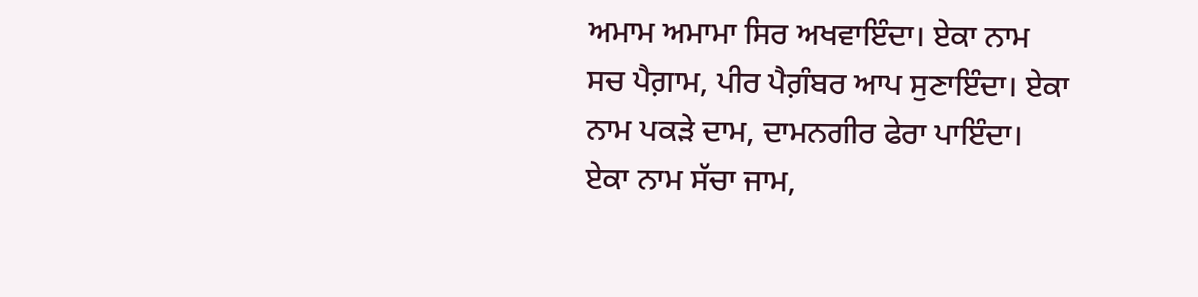ਅਮਾਮ ਅਮਾਮਾ ਸਿਰ ਅਖਵਾਇੰਦਾ। ਏਕਾ ਨਾਮ ਸਚ ਪੈਗ਼ਾਮ, ਪੀਰ ਪੈਗ਼ੰਬਰ ਆਪ ਸੁਣਾਇੰਦਾ। ਏਕਾ ਨਾਮ ਪਕੜੇ ਦਾਮ, ਦਾਮਨਗੀਰ ਫੇਰਾ ਪਾਇੰਦਾ। ਏਕਾ ਨਾਮ ਸੱਚਾ ਜਾਮ,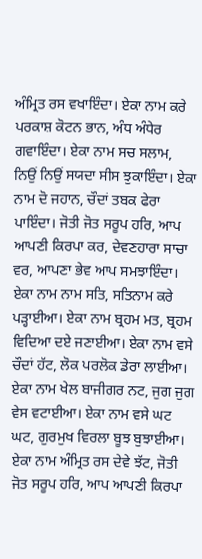ਅੰਮ੍ਰਿਤ ਰਸ ਵਖਾਇੰਦਾ। ਏਕਾ ਨਾਮ ਕਰੇ ਪਰਕਾਸ਼ ਕੋਟਨ ਭਾਨ, ਅੰਧ ਅੰਧੇਰ ਗਵਾਇੰਦਾ। ਏਕਾ ਨਾਮ ਸਚ ਸਲਾਮ, ਨਿਉਂ ਨਿਉਂ ਸਯਦਾ ਸੀਸ ਝੁਕਾਇੰਦਾ। ਏਕਾ ਨਾਮ ਦੋ ਜਹਾਨ, ਚੌਦਾਂ ਤਬਕ ਫੇਰਾ ਪਾਇੰਦਾ। ਜੋਤੀ ਜੋਤ ਸਰੂਪ ਹਰਿ, ਆਪ ਆਪਣੀ ਕਿਰਪਾ ਕਰ, ਦੇਵਣਹਾਰਾ ਸਾਚਾ ਵਰ, ਆਪਣਾ ਭੇਵ ਆਪ ਸਮਝਾਇੰਦਾ। ਏਕਾ ਨਾਮ ਨਾਮ ਸਤਿ, ਸਤਿਨਾਮ ਕਰੇ ਪੜ੍ਹਾਈਆ। ਏਕਾ ਨਾਮ ਬ੍ਰਹਮ ਮਤ, ਬ੍ਰਹਮ ਵਿਦਿਆ ਦਏ ਜਣਾਈਆ। ਏਕਾ ਨਾਮ ਵਸੇ ਚੌਦਾਂ ਹੱਟ, ਲੋਕ ਪਰਲੋਕ ਡੇਰਾ ਲਾਈਆ। ਏਕਾ ਨਾਮ ਖੇਲ ਬਾਜੀਗਰ ਨਟ, ਜੁਗ ਜੁਗ ਵੇਸ ਵਟਾਈਆ। ਏਕਾ ਨਾਮ ਵਸੇ ਘਟ ਘਟ, ਗੁਰਮੁਖ ਵਿਰਲਾ ਬੂਝ ਬੁਝਾਈਆ। ਏਕਾ ਨਾਮ ਅੰਮ੍ਰਿਤ ਰਸ ਦੇਵੇ ਝੱਟ, ਜੋਤੀ ਜੋਤ ਸਰੂਪ ਹਰਿ, ਆਪ ਆਪਣੀ ਕਿਰਪਾ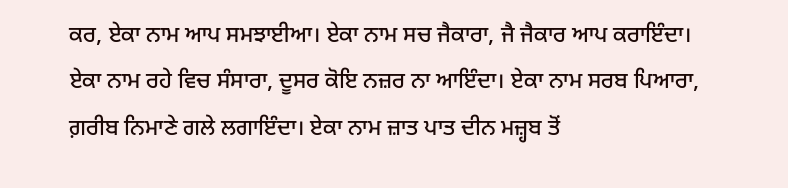ਕਰ, ਏਕਾ ਨਾਮ ਆਪ ਸਮਝਾਈਆ। ਏਕਾ ਨਾਮ ਸਚ ਜੈਕਾਰਾ, ਜੈ ਜੈਕਾਰ ਆਪ ਕਰਾਇੰਦਾ। ਏਕਾ ਨਾਮ ਰਹੇ ਵਿਚ ਸੰਸਾਰਾ, ਦੂਸਰ ਕੋਇ ਨਜ਼ਰ ਨਾ ਆਇੰਦਾ। ਏਕਾ ਨਾਮ ਸਰਬ ਪਿਆਰਾ, ਗ਼ਰੀਬ ਨਿਮਾਣੇ ਗਲੇ ਲਗਾਇੰਦਾ। ਏਕਾ ਨਾਮ ਜ਼ਾਤ ਪਾਤ ਦੀਨ ਮਜ਼੍ਹਬ ਤੋਂ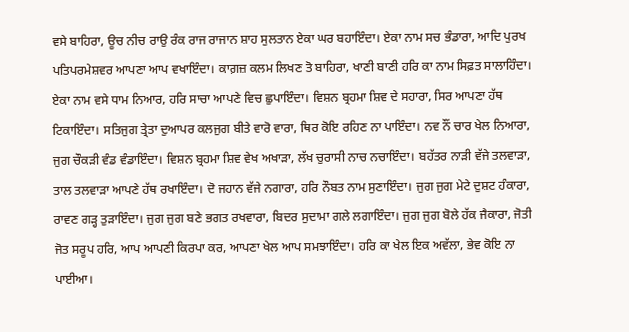ਵਸੇ ਬਾਹਿਰਾ, ਊਚ ਨੀਚ ਰਾਉ ਰੰਕ ਰਾਜ ਰਾਜਾਨ ਸ਼ਾਹ ਸੁਲਤਾਨ ਏਕਾ ਘਰ ਬਹਾਇੰਦਾ। ਏਕਾ ਨਾਮ ਸਚ ਭੰਡਾਰਾ, ਆਦਿ ਪੁਰਖ ਪਤਿਪਰਮੇਸ਼ਵਰ ਆਪਣਾ ਆਪ ਵਖਾਇੰਦਾ। ਕਾਗ਼ਜ਼ ਕਲਮ ਲਿਖਣ ਤੋ ਬਾਹਿਰਾ, ਖਾਣੀ ਬਾਣੀ ਹਰਿ ਕਾ ਨਾਮ ਸਿਫ਼ਤ ਸਾਲਾਹਿੰਦਾ। ਏਕਾ ਨਾਮ ਵਸੇ ਧਾਮ ਨਿਆਰ, ਹਰਿ ਸਾਚਾ ਆਪਣੇ ਵਿਚ ਛੁਪਾਇੰਦਾ। ਵਿਸ਼ਨ ਬ੍ਰਹਮਾ ਸ਼ਿਵ ਦੇ ਸਹਾਰਾ, ਸਿਰ ਆਪਣਾ ਹੱਥ ਟਿਕਾਇੰਦਾ। ਸਤਿਜੁਗ ਤ੍ਰੇਤਾ ਦੁਆਪਰ ਕਲਜੁਗ ਬੀਤੇ ਵਾਰੋ ਵਾਰਾ, ਥਿਰ ਕੋਇ ਰਹਿਣ ਨਾ ਪਾਇੰਦਾ। ਨਵ ਨੌਂ ਚਾਰ ਖੇਲ ਨਿਆਰਾ, ਜੁਗ ਚੌਕੜੀ ਵੰਡ ਵੰਡਾਇੰਦਾ। ਵਿਸ਼ਨ ਬ੍ਰਹਮਾ ਸ਼ਿਵ ਵੇਖ ਅਖਾੜਾ, ਲੱਖ ਚੁਰਾਸੀ ਨਾਚ ਨਚਾਇੰਦਾ। ਬਹੱਤਰ ਨਾੜੀ ਵੱਜੇ ਤਲਵਾੜਾ, ਤਾਲ ਤਲਵਾੜਾ ਆਪਣੇ ਹੱਥ ਰਖਾਇੰਦਾ। ਦੋ ਜਹਾਨ ਵੱਜੇ ਨਗਾਰਾ, ਹਰਿ ਨੌਬਤ ਨਾਮ ਸੁਣਾਇੰਦਾ। ਜੁਗ ਜੁਗ ਮੇਟੇ ਦੁਸ਼ਟ ਹੰਕਾਰਾ, ਰਾਵਣ ਗੜ੍ਹ ਤੁੜਾਇੰਦਾ। ਜੁਗ ਜੁਗ ਬਣੇ ਭਗਤ ਰਖਵਾਰਾ, ਬਿਦਰ ਸੁਦਾਮਾ ਗਲੇ ਲਗਾਇੰਦਾ। ਜੁਗ ਜੁਗ ਬੋਲੇ ਹੱਕ ਜੈਕਾਰਾ, ਜੋਤੀ ਜੋਤ ਸਰੂਪ ਹਰਿ, ਆਪ ਆਪਣੀ ਕਿਰਪਾ ਕਰ, ਆਪਣਾ ਖੇਲ ਆਪ ਸਮਝਾਇੰਦਾ। ਹਰਿ ਕਾ ਖੇਲ ਇਕ ਅਵੱਲਾ, ਭੇਵ ਕੋਇ ਨਾ ਪਾਈਆ।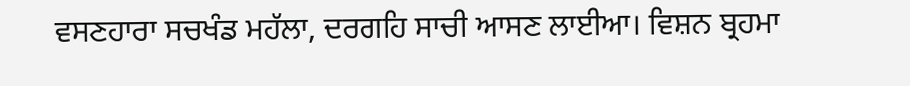ਵਸਣਹਾਰਾ ਸਚਖੰਡ ਮਹੱਲਾ, ਦਰਗਹਿ ਸਾਚੀ ਆਸਣ ਲਾਈਆ। ਵਿਸ਼ਨ ਬ੍ਰਹਮਾ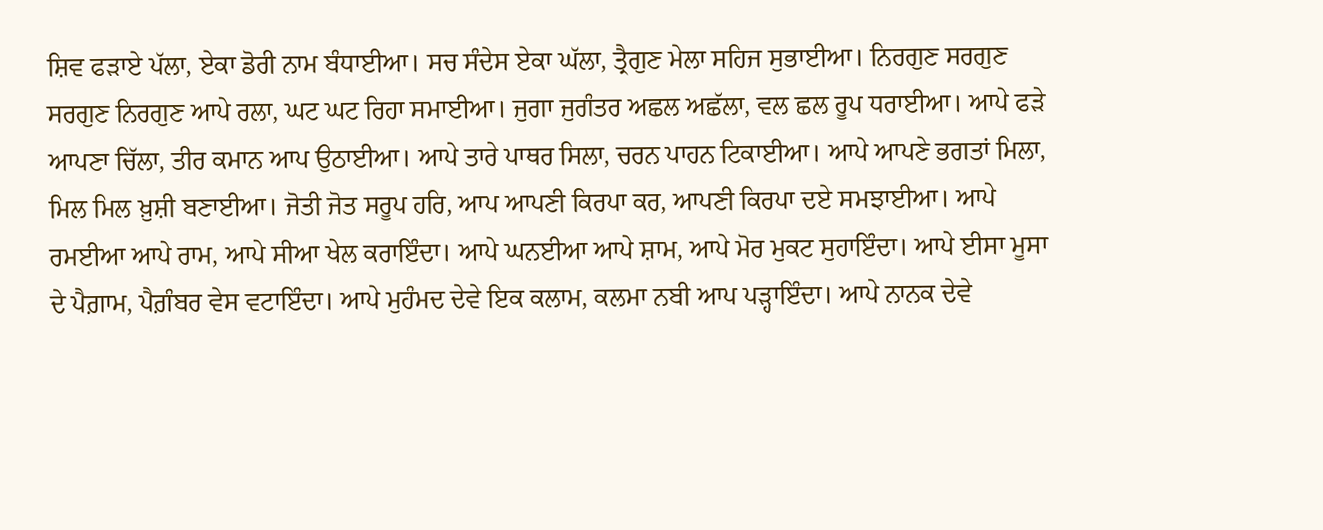ਸ਼ਿਵ ਫੜਾਏ ਪੱਲਾ, ਏਕਾ ਡੋਰੀ ਨਾਮ ਬੰਧਾਈਆ। ਸਚ ਸੰਦੇਸ ਏਕਾ ਘੱਲਾ, ਤ੍ਰੈਗੁਣ ਮੇਲਾ ਸਹਿਜ ਸੁਭਾਈਆ। ਨਿਰਗੁਣ ਸਰਗੁਣ ਸਰਗੁਣ ਨਿਰਗੁਣ ਆਪੇ ਰਲਾ, ਘਟ ਘਟ ਰਿਹਾ ਸਮਾਈਆ। ਜੁਗਾ ਜੁਗੰਤਰ ਅਛਲ ਅਛੱਲਾ, ਵਲ ਛਲ ਰੂਪ ਧਰਾਈਆ। ਆਪੇ ਫੜੇ ਆਪਣਾ ਚਿੱਲਾ, ਤੀਰ ਕਮਾਨ ਆਪ ਉਠਾਈਆ। ਆਪੇ ਤਾਰੇ ਪਾਥਰ ਸਿਲਾ, ਚਰਨ ਪਾਹਨ ਟਿਕਾਈਆ। ਆਪੇ ਆਪਣੇ ਭਗਤਾਂ ਮਿਲਾ, ਮਿਲ ਮਿਲ ਖ਼ੁਸ਼ੀ ਬਣਾਈਆ। ਜੋਤੀ ਜੋਤ ਸਰੂਪ ਹਰਿ, ਆਪ ਆਪਣੀ ਕਿਰਪਾ ਕਰ, ਆਪਣੀ ਕਿਰਪਾ ਦਏ ਸਮਝਾਈਆ। ਆਪੇ ਰਮਈਆ ਆਪੇ ਰਾਮ, ਆਪੇ ਸੀਆ ਖੇਲ ਕਰਾਇੰਦਾ। ਆਪੇ ਘਨਈਆ ਆਪੇ ਸ਼ਾਮ, ਆਪੇ ਮੋਰ ਮੁਕਟ ਸੁਹਾਇੰਦਾ। ਆਪੇ ਈਸਾ ਮੂਸਾ ਦੇ ਪੈਗ਼ਾਮ, ਪੈਗ਼ੰਬਰ ਵੇਸ ਵਟਾਇੰਦਾ। ਆਪੇ ਮੁਹੰਮਦ ਦੇਵੇ ਇਕ ਕਲਾਮ, ਕਲਮਾ ਨਬੀ ਆਪ ਪੜ੍ਹਾਇੰਦਾ। ਆਪੇ ਨਾਨਕ ਦੇਵੇ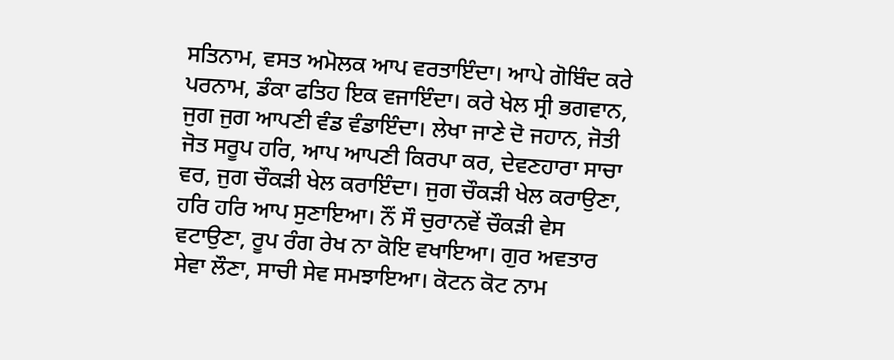ਸਤਿਨਾਮ, ਵਸਤ ਅਮੋਲਕ ਆਪ ਵਰਤਾਇੰਦਾ। ਆਪੇ ਗੋਬਿੰਦ ਕਰੇ ਪਰਨਾਮ, ਡੰਕਾ ਫਤਿਹ ਇਕ ਵਜਾਇੰਦਾ। ਕਰੇ ਖੇਲ ਸ੍ਰੀ ਭਗਵਾਨ, ਜੁਗ ਜੁਗ ਆਪਣੀ ਵੰਡ ਵੰਡਾਇੰਦਾ। ਲੇਖਾ ਜਾਣੇ ਦੋ ਜਹਾਨ, ਜੋਤੀ ਜੋਤ ਸਰੂਪ ਹਰਿ, ਆਪ ਆਪਣੀ ਕਿਰਪਾ ਕਰ, ਦੇਵਣਹਾਰਾ ਸਾਚਾ ਵਰ, ਜੁਗ ਚੌਕੜੀ ਖੇਲ ਕਰਾਇੰਦਾ। ਜੁਗ ਚੌਕੜੀ ਖੇਲ ਕਰਾਉਣਾ, ਹਰਿ ਹਰਿ ਆਪ ਸੁਣਾਇਆ। ਨੌਂ ਸੌ ਚੁਰਾਨਵੇਂ ਚੌਕੜੀ ਵੇਸ ਵਟਾਉਣਾ, ਰੂਪ ਰੰਗ ਰੇਖ ਨਾ ਕੋਇ ਵਖਾਇਆ। ਗੁਰ ਅਵਤਾਰ ਸੇਵਾ ਲੌਣਾ, ਸਾਚੀ ਸੇਵ ਸਮਝਾਇਆ। ਕੋਟਨ ਕੋਟ ਨਾਮ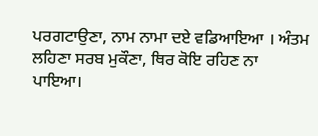ਪਰਗਟਾਉਣਾ, ਨਾਮ ਨਾਮਾ ਦਏ ਵਡਿਆਇਆ । ਅੰਤਮ ਲਹਿਣਾ ਸਰਬ ਮੁਕੌਣਾ, ਥਿਰ ਕੋਇ ਰਹਿਣ ਨਾ ਪਾਇਆ।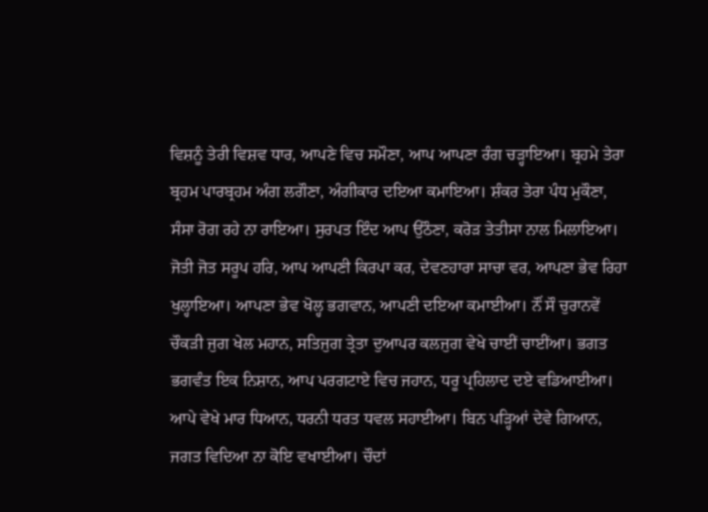ਵਿਸ਼ਨੂੰ ਤੇਰੀ ਵਿਸ਼ਵ ਧਾਰ, ਆਪਣੇ ਵਿਚ ਸਮੌਣਾ, ਆਪ ਆਪਣਾ ਰੰਗ ਚੜ੍ਹਾਇਆ। ਬ੍ਰਹਮੇ ਤੇਰਾ ਬ੍ਰਹਮ ਪਾਰਬ੍ਰਹਮ ਅੰਗ ਲਗੌਣਾ, ਅੰਗੀਕਾਰ ਦਇਆ ਕਮਾਇਆ। ਸ਼ੰਕਰ ਤੇਰਾ ਪੰਧ ਮੁਕੌਣਾ, ਸੰਸਾ ਰੋਗ ਰਹੇ ਨਾ ਰਾਇਆ। ਸੁਰਪਤ ਇੰਦ ਆਪ ਉਠੌਣਾ, ਕਰੋੜ ਤੇਤੀਸਾ ਨਾਲ ਮਿਲਾਇਆ। ਜੋਤੀ ਜੋਤ ਸਰੂਪ ਹਰਿ, ਆਪ ਆਪਣੀ ਕਿਰਪਾ ਕਰ, ਦੇਵਣਹਾਰਾ ਸਾਚਾ ਵਰ, ਆਪਣਾ ਭੇਵ ਰਿਹਾ ਖੁਲ੍ਹਾਇਆ। ਆਪਣਾ ਭੇਵ ਖੋਲ੍ਹ ਭਗਵਾਨ, ਆਪਣੀ ਦਇਆ ਕਮਾਈਆ। ਨੌਂ ਸੌ ਚੁਰਾਨਵੇਂ ਚੌਕੜੀ ਜੁਗ ਖੇਲ ਮਹਾਨ, ਸਤਿਜੁਗ ਤ੍ਰੇਤਾ ਦੁਆਪਰ ਕਲਜੁਗ ਵੇਖੇ ਚਾਈਂ ਚਾਈਂਆ। ਭਗਤ ਭਗਵੰਤ ਇਕ ਨਿਸ਼ਾਨ, ਆਪ ਪਰਗਟਾਏ ਵਿਚ ਜਹਾਨ, ਧਰੂ ਪ੍ਰਹਿਲਾਦ ਦਏ ਵਡਿਆਈਆ। ਆਪੇ ਵੇਖੇ ਮਾਰ ਧਿਆਨ, ਧਰਨੀ ਧਰਤ ਧਵਲ ਸਹਾਈਆ। ਬਿਨ ਪੜ੍ਹਿਆਂ ਦੇਵੇ ਗਿਆਨ, ਜਗਤ ਵਿਦਿਆ ਨਾ ਕੋਇ ਵਖਾਈਆ। ਚੌਦਾਂ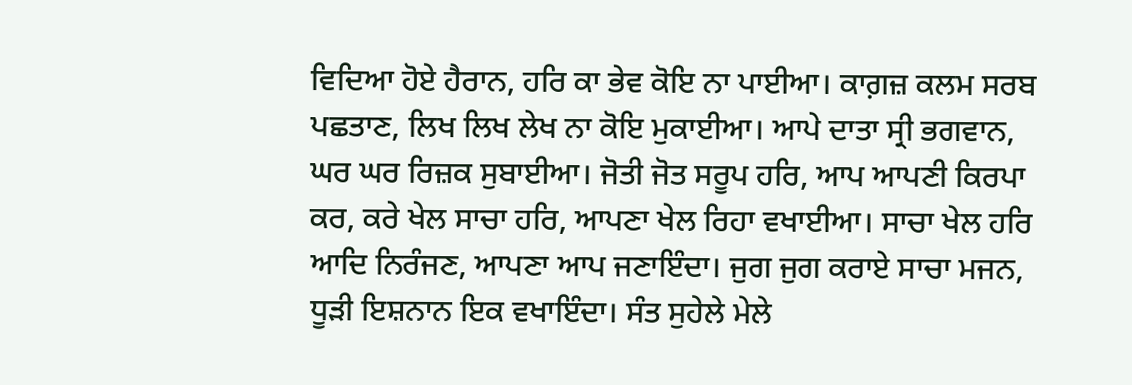ਵਿਦਿਆ ਹੋਏ ਹੈਰਾਨ, ਹਰਿ ਕਾ ਭੇਵ ਕੋਇ ਨਾ ਪਾਈਆ। ਕਾਗ਼ਜ਼ ਕਲਮ ਸਰਬ ਪਛਤਾਣ, ਲਿਖ ਲਿਖ ਲੇਖ ਨਾ ਕੋਇ ਮੁਕਾਈਆ। ਆਪੇ ਦਾਤਾ ਸ੍ਰੀ ਭਗਵਾਨ, ਘਰ ਘਰ ਰਿਜ਼ਕ ਸੁਬਾਈਆ। ਜੋਤੀ ਜੋਤ ਸਰੂਪ ਹਰਿ, ਆਪ ਆਪਣੀ ਕਿਰਪਾ ਕਰ, ਕਰੇ ਖੇਲ ਸਾਚਾ ਹਰਿ, ਆਪਣਾ ਖੇਲ ਰਿਹਾ ਵਖਾਈਆ। ਸਾਚਾ ਖੇਲ ਹਰਿ ਆਦਿ ਨਿਰੰਜਣ, ਆਪਣਾ ਆਪ ਜਣਾਇੰਦਾ। ਜੁਗ ਜੁਗ ਕਰਾਏ ਸਾਚਾ ਮਜਨ, ਧੂੜੀ ਇਸ਼ਨਾਨ ਇਕ ਵਖਾਇੰਦਾ। ਸੰਤ ਸੁਹੇਲੇ ਮੇਲੇ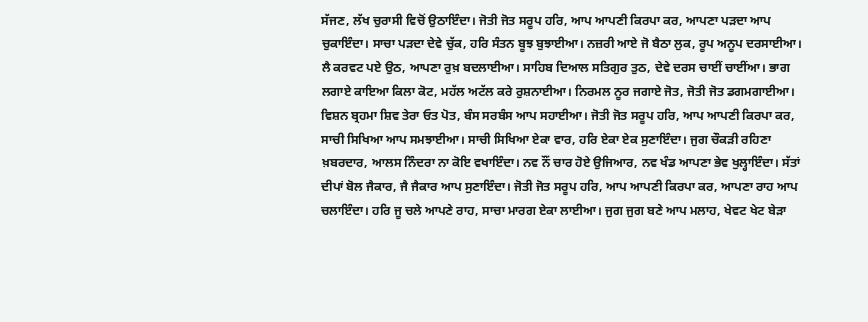ਸੱਜਣ, ਲੱਖ ਚੁਰਾਸੀ ਵਿਚੋਂ ਉਠਾਇੰਦਾ। ਜੋਤੀ ਜੋਤ ਸਰੂਪ ਹਰਿ, ਆਪ ਆਪਣੀ ਕਿਰਪਾ ਕਰ, ਆਪਣਾ ਪੜਦਾ ਆਪ ਚੁਕਾਇੰਦਾ। ਸਾਚਾ ਪੜਦਾ ਦੇਵੇ ਚੁੱਕ, ਹਰਿ ਸੰਤਨ ਬੂਝ ਬੁਝਾਈਆ। ਨਜ਼ਰੀ ਆਏ ਜੋ ਬੈਠਾ ਲੁਕ, ਰੂਪ ਅਨੂਪ ਦਰਸਾਈਆ। ਲੈ ਕਰਵਟ ਪਏ ਉਠ, ਆਪਣਾ ਰੁਖ਼ ਬਦਲਾਈਆ। ਸਾਹਿਬ ਦਿਆਲ ਸਤਿਗੁਰ ਤੁਠ, ਦੇਵੇ ਦਰਸ ਚਾਈਂ ਚਾਈਂਆ। ਭਾਗ ਲਗਾਏ ਕਾਇਆ ਕਿਲਾ ਕੋਟ, ਮਹੱਲ ਅਟੱਲ ਕਰੇ ਰੁਸ਼ਨਾਈਆ। ਨਿਰਮਲ ਨੂਰ ਜਗਾਏ ਜੋਤ, ਜੋਤੀ ਜੋਤ ਡਗਮਗਾਈਆ। ਵਿਸ਼ਨ ਬ੍ਰਹਮਾ ਸ਼ਿਵ ਤੇਰਾ ਓਤ ਪੋਤ, ਬੰਸ ਸਰਬੰਸ ਆਪ ਸਹਾਈਆ। ਜੋਤੀ ਜੋਤ ਸਰੂਪ ਹਰਿ, ਆਪ ਆਪਣੀ ਕਿਰਪਾ ਕਰ, ਸਾਚੀ ਸਿਖਿਆ ਆਪ ਸਮਝਾਈਆ। ਸਾਚੀ ਸਿਖਿਆ ਏਕਾ ਵਾਰ, ਹਰਿ ਏਕਾ ਏਕ ਸੁਣਾਇੰਦਾ। ਜੁਗ ਚੌਕੜੀ ਰਹਿਣਾ ਖ਼ਬਰਦਾਰ, ਆਲਸ ਨਿੰਦਰਾ ਨਾ ਕੋਇ ਵਖਾਇੰਦਾ। ਨਵ ਨੌਂ ਚਾਰ ਹੋਏ ਉਜਿਆਰ, ਨਵ ਖੰਡ ਆਪਣਾ ਭੇਵ ਖੁਲ੍ਹਾਇੰਦਾ। ਸੱਤਾਂ ਦੀਪਾਂ ਬੋਲ ਜੈਕਾਰ, ਜੈ ਜੈਕਾਰ ਆਪ ਸੁਣਾਇੰਦਾ। ਜੋਤੀ ਜੋਤ ਸਰੂਪ ਹਰਿ, ਆਪ ਆਪਣੀ ਕਿਰਪਾ ਕਰ, ਆਪਣਾ ਰਾਹ ਆਪ ਚਲਾਇੰਦਾ। ਹਰਿ ਜੂ ਚਲੇ ਆਪਣੇ ਰਾਹ, ਸਾਚਾ ਮਾਰਗ ਏਕਾ ਲਾਈਆ। ਜੁਗ ਜੁਗ ਬਣੇ ਆਪ ਮਲਾਹ, ਖੇਵਟ ਖੇਟ ਬੇੜਾ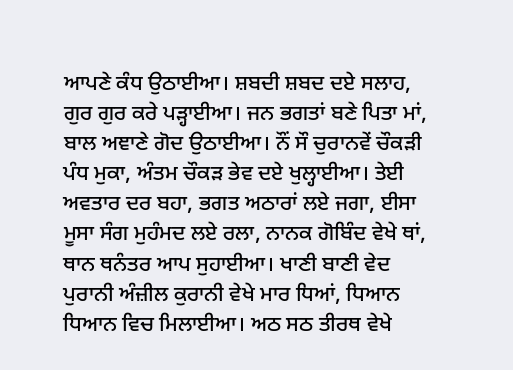ਆਪਣੇ ਕੰਧ ਉਠਾਈਆ। ਸ਼ਬਦੀ ਸ਼ਬਦ ਦਏ ਸਲਾਹ, ਗੁਰ ਗੁਰ ਕਰੇ ਪੜ੍ਹਾਈਆ। ਜਨ ਭਗਤਾਂ ਬਣੇ ਪਿਤਾ ਮਾਂ, ਬਾਲ ਅਞਾਣੇ ਗੋਦ ਉਠਾਈਆ। ਨੌਂ ਸੌ ਚੁਰਾਨਵੇਂ ਚੌਕੜੀ ਪੰਧ ਮੁਕਾ, ਅੰਤਮ ਚੌਕੜ ਭੇਵ ਦਏ ਖੁਲ੍ਹਾਈਆ। ਤੇਈ ਅਵਤਾਰ ਦਰ ਬਹਾ, ਭਗਤ ਅਠਾਰਾਂ ਲਏ ਜਗਾ, ਈਸਾ ਮੂਸਾ ਸੰਗ ਮੁਹੰਮਦ ਲਏ ਰਲਾ, ਨਾਨਕ ਗੋਬਿੰਦ ਵੇਖੇ ਥਾਂ, ਥਾਨ ਥਨੰਤਰ ਆਪ ਸੁਹਾਈਆ। ਖਾਣੀ ਬਾਣੀ ਵੇਦ ਪੁਰਾਨੀ ਅੰਜ਼ੀਲ ਕੁਰਾਨੀ ਵੇਖੇ ਮਾਰ ਧਿਆਂ, ਧਿਆਨ ਧਿਆਨ ਵਿਚ ਮਿਲਾਈਆ। ਅਠ ਸਠ ਤੀਰਥ ਵੇਖੇ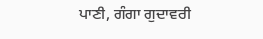ਪਾਣੀ, ਗੰਗਾ ਗੁਦਾਵਰੀ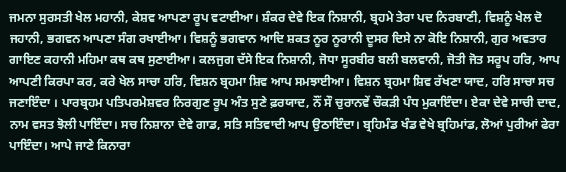ਜਮਨਾ ਸੁਰਸਤੀ ਖੇਲ ਮਹਾਨੀ, ਕੇਸ਼ਵ ਆਪਣਾ ਰੂਪ ਵਟਾਈਆ। ਸ਼ੰਕਰ ਦੇਵੇ ਇਕ ਨਿਸ਼ਾਨੀ, ਬ੍ਰਹਮੇ ਤੇਰਾ ਪਦ ਨਿਰਬਾਣੀ, ਵਿਸ਼ਨੂੰ ਖੇਲ ਦੋ ਜਹਾਨੀ, ਭਗਵਨ ਆਪਣਾ ਸੰਗ ਰਖਾਈਆ। ਵਿਸ਼ਨੂੰ ਭਗਵਾਨ ਆਦਿ ਸ਼ਕਤ ਨੂਰ ਨੂਰਾਨੀ ਦੂਸਰ ਦਿਸੇ ਨਾ ਕੋਇ ਨਿਸ਼ਾਨੀ, ਗੁਰ ਅਵਤਾਰ ਗਾਇਣ ਕਹਾਨੀ ਮਹਿਮਾ ਕਥ ਕਥ ਸੁਣਾਈਆ। ਕਲਜੁਗ ਦੱਸੇ ਇਕ ਨਿਸ਼ਾਨੀ, ਜੋਧਾ ਸੂਰਬੀਰ ਬਲੀ ਬਲਵਾਨੀ, ਜੋਤੀ ਜੋਤ ਸਰੂਪ ਹਰਿ, ਆਪ ਆਪਣੀ ਕਿਰਪਾ ਕਰ, ਕਰੇ ਖੇਲ ਸਾਚਾ ਹਰਿ, ਵਿਸ਼ਨ ਬ੍ਰਹਮਾ ਸ਼ਿਵ ਆਪ ਸਮਝਾਈਆ। ਵਿਸ਼ਨ ਬ੍ਰਹਮਾ ਸ਼ਿਵ ਰੱਖਣਾ ਯਾਦ, ਹਰਿ ਸਾਚਾ ਸਚ ਜਣਾਇੰਦਾ । ਪਾਰਬ੍ਰਹਮ ਪਤਿਪਰਮੇਸ਼ਵਰ ਨਿਰਗੁਣ ਰੂਪ ਅੰਤ ਸੁਣੇ ਫ਼ਰਯਾਦ, ਨੌਂ ਸੌ ਚੁਰਾਨਵੇਂ ਚੌਕੜੀ ਪੰਧ ਮੁਕਾਇੰਦਾ। ਏਕਾ ਦੇਵੇ ਸਾਚੀ ਦਾਦ, ਨਾਮ ਵਸਤ ਝੋਲੀ ਪਾਇੰਦਾ। ਸਚ ਨਿਸ਼ਾਨਾ ਦੇਵੇ ਗਾਡ, ਸਤਿ ਸਤਿਵਾਦੀ ਆਪ ਉਠਾਇੰਦਾ। ਬ੍ਰਹਿਮੰਡ ਖੰਡ ਵੇਖੇ ਬ੍ਰਹਿਮਾਂਡ, ਲੋਆਂ ਪੁਰੀਆਂ ਫੇਰਾ ਪਾਇੰਦਾ। ਆਪੇ ਜਾਣੇ ਕਿਨਾਰਾ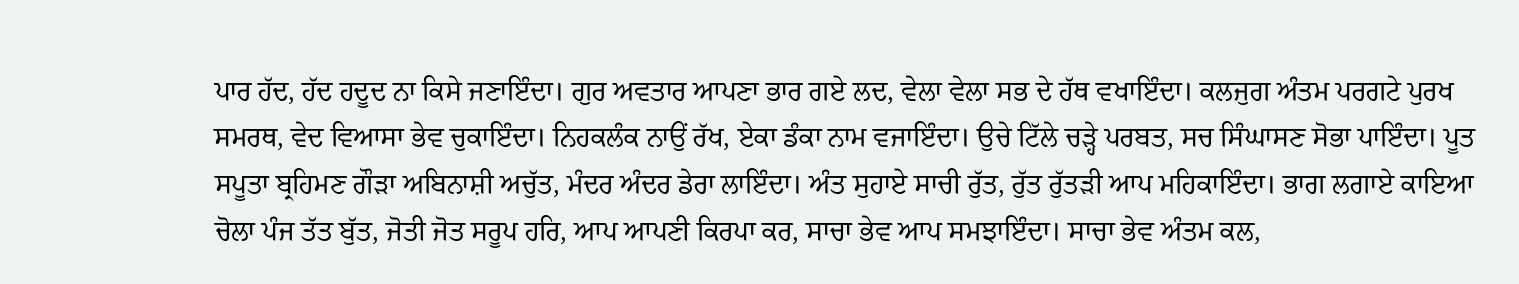ਪਾਰ ਹੱਦ, ਹੱਦ ਹਦੂਦ ਨਾ ਕਿਸੇ ਜਣਾਇੰਦਾ। ਗੁਰ ਅਵਤਾਰ ਆਪਣਾ ਭਾਰ ਗਏ ਲਦ, ਵੇਲਾ ਵੇਲਾ ਸਭ ਦੇ ਹੱਥ ਵਖਾਇੰਦਾ। ਕਲਜੁਗ ਅੰਤਮ ਪਰਗਟੇ ਪੁਰਖ ਸਮਰਥ, ਵੇਦ ਵਿਆਸਾ ਭੇਵ ਚੁਕਾਇੰਦਾ। ਨਿਹਕਲੰਕ ਨਾਉਂ ਰੱਖ, ਏਕਾ ਡੰਕਾ ਨਾਮ ਵਜਾਇੰਦਾ। ਉਚੇ ਟਿੱਲੇ ਚੜ੍ਹੇ ਪਰਬਤ, ਸਚ ਸਿੰਘਾਸਣ ਸੋਭਾ ਪਾਇੰਦਾ। ਪੂਤ ਸਪੂਤਾ ਬ੍ਰਹਿਮਣ ਗੌੜਾ ਅਬਿਨਾਸ਼ੀ ਅਚੁੱਤ, ਮੰਦਰ ਅੰਦਰ ਡੇਰਾ ਲਾਇੰਦਾ। ਅੰਤ ਸੁਹਾਏ ਸਾਚੀ ਰੁੱਤ, ਰੁੱਤ ਰੁੱਤੜੀ ਆਪ ਮਹਿਕਾਇੰਦਾ। ਭਾਗ ਲਗਾਏ ਕਾਇਆ ਚੋਲਾ ਪੰਜ ਤੱਤ ਬੁੱਤ, ਜੋਤੀ ਜੋਤ ਸਰੂਪ ਹਰਿ, ਆਪ ਆਪਣੀ ਕਿਰਪਾ ਕਰ, ਸਾਚਾ ਭੇਵ ਆਪ ਸਮਝਾਇੰਦਾ। ਸਾਚਾ ਭੇਵ ਅੰਤਮ ਕਲ,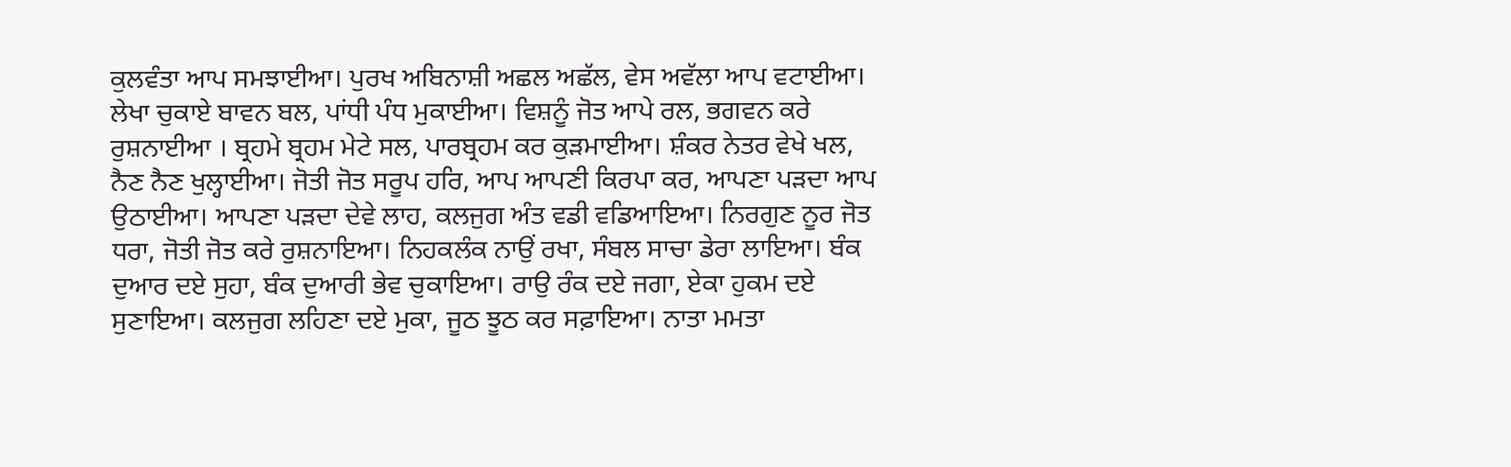ਕੁਲਵੰਤਾ ਆਪ ਸਮਝਾਈਆ। ਪੁਰਖ ਅਬਿਨਾਸ਼ੀ ਅਛਲ ਅਛੱਲ, ਵੇਸ ਅਵੱਲਾ ਆਪ ਵਟਾਈਆ। ਲੇਖਾ ਚੁਕਾਏ ਬਾਵਨ ਬਲ, ਪਾਂਧੀ ਪੰਧ ਮੁਕਾਈਆ। ਵਿਸ਼ਨੂੰ ਜੋਤ ਆਪੇ ਰਲ, ਭਗਵਨ ਕਰੇ ਰੁਸ਼ਨਾਈਆ । ਬ੍ਰਹਮੇ ਬ੍ਰਹਮ ਮੇਟੇ ਸਲ, ਪਾਰਬ੍ਰਹਮ ਕਰ ਕੁੜਮਾਈਆ। ਸ਼ੰਕਰ ਨੇਤਰ ਵੇਖੇ ਖਲ, ਨੈਣ ਨੈਣ ਖੁਲ੍ਹਾਈਆ। ਜੋਤੀ ਜੋਤ ਸਰੂਪ ਹਰਿ, ਆਪ ਆਪਣੀ ਕਿਰਪਾ ਕਰ, ਆਪਣਾ ਪੜਦਾ ਆਪ ਉਠਾਈਆ। ਆਪਣਾ ਪੜਦਾ ਦੇਵੇ ਲਾਹ, ਕਲਜੁਗ ਅੰਤ ਵਡੀ ਵਡਿਆਇਆ। ਨਿਰਗੁਣ ਨੂਰ ਜੋਤ ਧਰਾ, ਜੋਤੀ ਜੋਤ ਕਰੇ ਰੁਸ਼ਨਾਇਆ। ਨਿਹਕਲੰਕ ਨਾਉਂ ਰਖਾ, ਸੰਬਲ ਸਾਚਾ ਡੇਰਾ ਲਾਇਆ। ਬੰਕ ਦੁਆਰ ਦਏ ਸੁਹਾ, ਬੰਕ ਦੁਆਰੀ ਭੇਵ ਚੁਕਾਇਆ। ਰਾਉ ਰੰਕ ਦਏ ਜਗਾ, ਏਕਾ ਹੁਕਮ ਦਏ ਸੁਣਾਇਆ। ਕਲਜੁਗ ਲਹਿਣਾ ਦਏ ਮੁਕਾ, ਜੂਠ ਝੂਠ ਕਰ ਸਫ਼ਾਇਆ। ਨਾਤਾ ਮਮਤਾ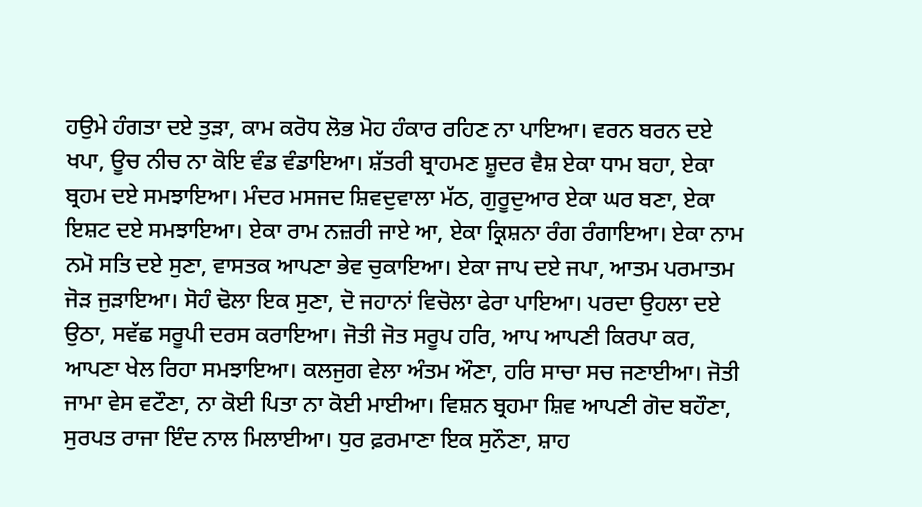ਹਉਮੇ ਹੰਗਤਾ ਦਏ ਤੁੜਾ, ਕਾਮ ਕਰੋਧ ਲੋਭ ਮੋਹ ਹੰਕਾਰ ਰਹਿਣ ਨਾ ਪਾਇਆ। ਵਰਨ ਬਰਨ ਦਏ ਖਪਾ, ਊਚ ਨੀਚ ਨਾ ਕੋਇ ਵੰਡ ਵੰਡਾਇਆ। ਸ਼ੱਤਰੀ ਬ੍ਰਾਹਮਣ ਸ਼ੂਦਰ ਵੈਸ਼ ਏਕਾ ਧਾਮ ਬਹਾ, ਏਕਾ ਬ੍ਰਹਮ ਦਏ ਸਮਝਾਇਆ। ਮੰਦਰ ਮਸਜਦ ਸ਼ਿਵਦੁਵਾਲਾ ਮੱਠ, ਗੁਰੂਦੁਆਰ ਏਕਾ ਘਰ ਬਣਾ, ਏਕਾ ਇਸ਼ਟ ਦਏ ਸਮਝਾਇਆ। ਏਕਾ ਰਾਮ ਨਜ਼ਰੀ ਜਾਏ ਆ, ਏਕਾ ਕ੍ਰਿਸ਼ਨਾ ਰੰਗ ਰੰਗਾਇਆ। ਏਕਾ ਨਾਮ ਨਮੋ ਸਤਿ ਦਏ ਸੁਣਾ, ਵਾਸਤਕ ਆਪਣਾ ਭੇਵ ਚੁਕਾਇਆ। ਏਕਾ ਜਾਪ ਦਏ ਜਪਾ, ਆਤਮ ਪਰਮਾਤਮ ਜੋੜ ਜੁੜਾਇਆ। ਸੋਹੰ ਢੋਲਾ ਇਕ ਸੁਣਾ, ਦੋ ਜਹਾਨਾਂ ਵਿਚੋਲਾ ਫੇਰਾ ਪਾਇਆ। ਪਰਦਾ ਉਹਲਾ ਦਏ ਉਠਾ, ਸਵੱਛ ਸਰੂਪੀ ਦਰਸ ਕਰਾਇਆ। ਜੋਤੀ ਜੋਤ ਸਰੂਪ ਹਰਿ, ਆਪ ਆਪਣੀ ਕਿਰਪਾ ਕਰ, ਆਪਣਾ ਖੇਲ ਰਿਹਾ ਸਮਝਾਇਆ। ਕਲਜੁਗ ਵੇਲਾ ਅੰਤਮ ਔਣਾ, ਹਰਿ ਸਾਚਾ ਸਚ ਜਣਾਈਆ। ਜੋਤੀ ਜਾਮਾ ਵੇਸ ਵਟੌਣਾ, ਨਾ ਕੋਈ ਪਿਤਾ ਨਾ ਕੋਈ ਮਾਈਆ। ਵਿਸ਼ਨ ਬ੍ਰਹਮਾ ਸ਼ਿਵ ਆਪਣੀ ਗੋਦ ਬਹੌਣਾ, ਸੁਰਪਤ ਰਾਜਾ ਇੰਦ ਨਾਲ ਮਿਲਾਈਆ। ਧੁਰ ਫ਼ਰਮਾਣਾ ਇਕ ਸੁਨੌਣਾ, ਸ਼ਾਹ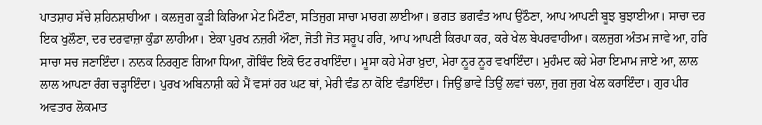ਪਾਤਸ਼ਾਹ ਸੱਚੇ ਸ਼ਹਿਨਸ਼ਾਹੀਆ । ਕਲਜੁਗ ਕੂੜੀ ਕਿਰਿਆ ਮੇਟ ਮਿਟੌਣਾ, ਸਤਿਜੁਗ ਸਾਚਾ ਮਾਰਗ ਲਾਈਆ। ਭਗਤ ਭਗਵੰਤ ਆਪ ਉਠੌਣਾ, ਆਪ ਆਪਣੀ ਬੂਝ ਬੁਝਾਈਆ। ਸਾਚਾ ਦਰ ਇਕ ਖੁਲੌਣਾ, ਦਰ ਦਰਵਾਜ਼ਾ ਕੁੰਡਾ ਲਾਹੀਆ। ਏਕਾ ਪੁਰਖ ਨਜ਼ਰੀ ਔਣਾ, ਜੋਤੀ ਜੋਤ ਸਰੂਪ ਹਰਿ, ਆਪ ਆਪਣੀ ਕਿਰਪਾ ਕਰ, ਕਰੇ ਖੇਲ ਬੇਪਰਵਾਹੀਆ। ਕਲਜੁਗ ਅੰਤਮ ਜਾਵੇ ਆ, ਹਰਿ ਸਾਚਾ ਸਚ ਜਣਾਇੰਦਾ। ਨਾਨਕ ਨਿਰਗੁਣ ਗਿਆ ਧਿਆ, ਗੋਬਿੰਦ ਇਕੋ ਓਟ ਰਖਾਇੰਦਾ। ਮੂਸਾ ਕਹੇ ਮੇਰਾ ਖ਼ੁਦਾ, ਮੇਰਾ ਨੂਰ ਨੂਰ ਵਖਾਇੰਦਾ। ਮੁਹੰਮਦ ਕਹੇ ਮੇਰਾ ਇਮਾਮ ਜਾਏ ਆ, ਲਾਲ ਲਾਲ ਆਪਣਾ ਰੰਗ ਚੜ੍ਹਾਇੰਦਾ। ਪੁਰਖ ਅਬਿਨਾਸ਼ੀ ਕਹੇ ਮੈਂ ਵਸਾਂ ਹਰ ਘਟ ਥਾਂ, ਮੇਰੀ ਵੰਡ ਨਾ ਕੋਇ ਵੰਡਾਇੰਦਾ। ਜਿਉਂ ਭਾਵੇ ਤਿਉਂ ਲਵਾਂ ਚਲਾ, ਜੁਗ ਜੁਗ ਖੇਲ ਕਰਾਇੰਦਾ। ਗੁਰ ਪੀਰ ਅਵਤਾਰ ਲੋਕਮਾਤ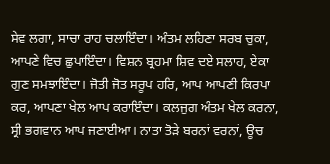ਸੇਵ ਲਗਾ, ਸਾਚਾ ਰਾਹ ਚਲਾਇੰਦਾ। ਅੰਤਮ ਲਹਿਣਾ ਸਰਬ ਚੁਕਾ, ਆਪਣੇ ਵਿਚ ਛੁਪਾਇੰਦਾ। ਵਿਸ਼ਨ ਬ੍ਰਹਮਾ ਸ਼ਿਵ ਦਏ ਸਲਾਹ, ਏਕਾ ਗੁਣ ਸਮਝਾਇੰਦਾ। ਜੋਤੀ ਜੋਤ ਸਰੂਪ ਹਰਿ, ਆਪ ਆਪਣੀ ਕਿਰਪਾ ਕਰ, ਆਪਣਾ ਖੇਲ ਆਪ ਕਰਾਇੰਦਾ। ਕਲਜੁਗ ਅੰਤਮ ਖੇਲ ਕਰਨਾ, ਸ੍ਰੀ ਭਗਵਾਨ ਆਪ ਜਣਾਈਆ। ਨਾਤਾ ਤੋੜੇ ਬਰਨਾਂ ਵਰਨਾਂ, ਊਚ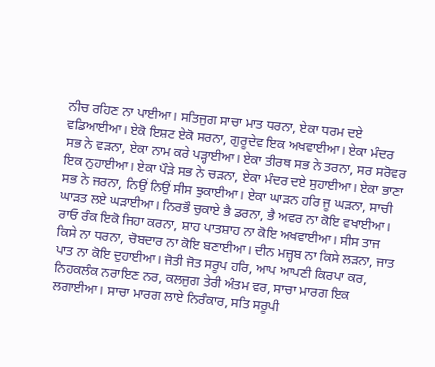ਨੀਚ ਰਹਿਣ ਨਾ ਪਾਈਆ। ਸਤਿਜੁਗ ਸਾਚਾ ਮਾਤ ਧਰਨਾ, ਏਕਾ ਧਰਮ ਦਏ ਵਡਿਆਈਆ। ਏਕੋ ਇਸ਼ਟ ਏਕੋ ਸਰਨਾ, ਗੁਰੂਦੇਵ ਇਕ ਅਖਵਾਈਆ। ਏਕਾ ਮੰਦਰ ਸਭ ਨੇ ਵੜਨਾ, ਏਕਾ ਨਾਮ ਕਰੇ ਪੜ੍ਹਾਈਆ। ਏਕਾ ਤੀਰਥ ਸਭ ਨੇ ਤਰਨਾ, ਸਰ ਸਰੋਵਰ ਇਕ ਨੁਹਾਈਆ। ਏਕਾ ਪੌੜੇ ਸਭ ਨੇ ਚੜਨਾ, ਏਕਾ ਮੰਦਰ ਦਏ ਸੁਹਾਈਆ। ਏਕਾ ਭਾਣਾ ਸਭ ਨੇ ਜਰਨਾ, ਨਿਉਂ ਨਿਉਂ ਸੀਸ ਝੁਕਾਈਆ। ਏਕਾ ਘਾੜਨ ਹਰਿ ਜੂ ਘੜਨਾ, ਸਾਚੀ ਘਾੜਤ ਲਏ ਘੜਾਈਆ। ਨਿਰਭੌ ਚੁਕਾਏ ਭੈ ਡਰਨਾ, ਭੈ ਅਵਰ ਨਾ ਕੋਇ ਵਖਾਈਆ। ਰਾਓ ਰੰਕ ਇਕੋ ਜਿਹਾ ਕਰਨਾ, ਸ਼ਾਹ ਪਾਤਸ਼ਾਹ ਨਾ ਕੋਇ ਅਖਵਾਈਆ। ਸੀਸ ਤਾਜ ਕਿਸੇ ਨਾ ਧਰਨਾ, ਚੋਬਦਾਰ ਨਾ ਕੋਇ ਬਣਾਈਆ। ਦੀਨ ਮਜ਼੍ਹਬ ਨਾ ਕਿਸੇ ਲੜਨਾ, ਜਾਤ ਪਾਤ ਨਾ ਕੋਇ ਦੁਹਾਈਆ। ਜੋਤੀ ਜੋਤ ਸਰੂਪ ਹਰਿ, ਆਪ ਆਪਣੀ ਕਿਰਪਾ ਕਰ, ਨਿਹਕਲੰਕ ਨਰਾਇਣ ਨਰ, ਕਲਜੁਗ ਤੇਰੀ ਅੰਤਮ ਵਰ, ਸਾਚਾ ਮਾਰਗ ਇਕ ਲਗਾਈਆ। ਸਾਚਾ ਮਾਰਗ ਲਾਏ ਨਿਰੰਕਾਰ, ਸਤਿ ਸਰੂਪੀ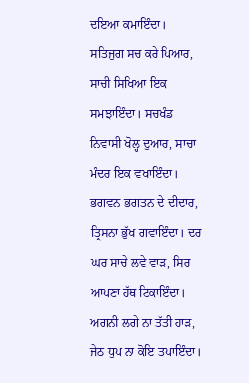ਦਇਆ ਕਮਾਇੰਦਾ। ਸਤਿਜੁਗ ਸਚ ਕਰੇ ਪਿਆਰ, ਸਾਚੀ ਸਿਖਿਆ ਇਕ ਸਮਝਾਇੰਦਾ। ਸਚਖੰਡ ਨਿਵਾਸੀ ਖੋਲ੍ਹ ਦੁਆਰ, ਸਾਚਾ ਮੰਦਰ ਇਕ ਵਖਾਇੰਦਾ। ਭਗਵਨ ਭਗਤਨ ਦੇ ਦੀਦਾਰ, ਤ੍ਰਿਸਨਾ ਭੁੱਖ ਗਵਾਇੰਦਾ। ਦਰ ਘਰ ਸਾਚੇ ਲਵੇ ਵਾੜ, ਸਿਰ ਆਪਣਾ ਹੱਥ ਟਿਕਾਇੰਦਾ। ਅਗਨੀ ਲਗੇ ਨਾ ਤੱਤੀ ਹਾੜ, ਜੇਠ ਧੁਪ ਨਾ ਕੋਇ ਤਪਾਇੰਦਾ।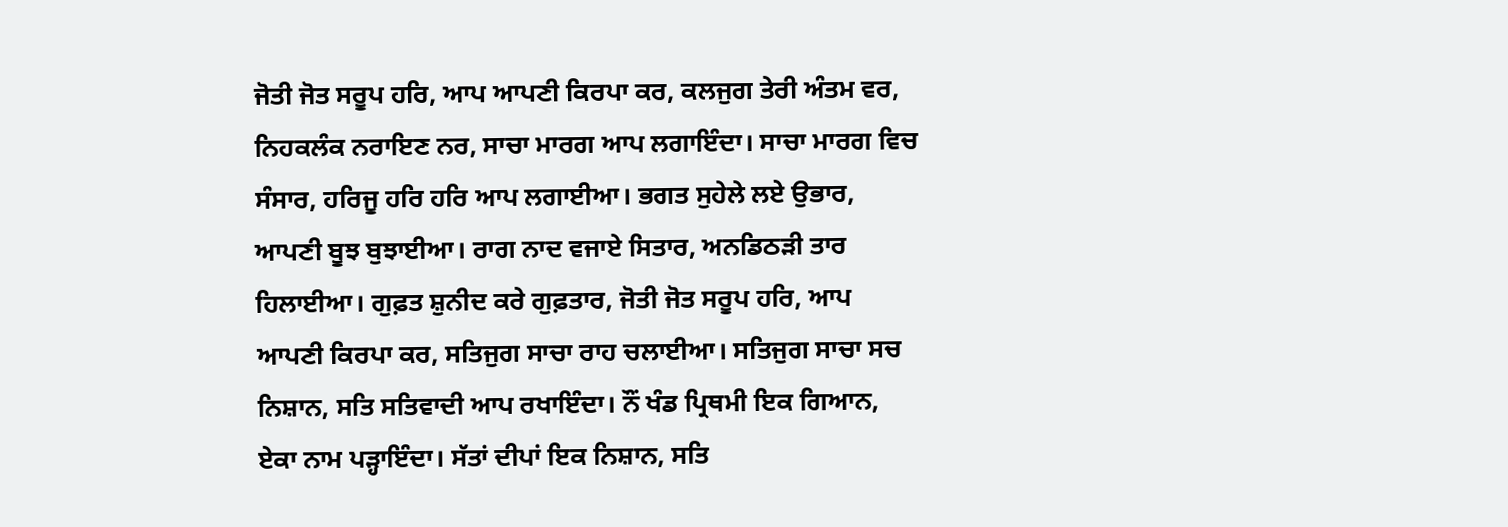ਜੋਤੀ ਜੋਤ ਸਰੂਪ ਹਰਿ, ਆਪ ਆਪਣੀ ਕਿਰਪਾ ਕਰ, ਕਲਜੁਗ ਤੇਰੀ ਅੰਤਮ ਵਰ, ਨਿਹਕਲੰਕ ਨਰਾਇਣ ਨਰ, ਸਾਚਾ ਮਾਰਗ ਆਪ ਲਗਾਇੰਦਾ। ਸਾਚਾ ਮਾਰਗ ਵਿਚ ਸੰਸਾਰ, ਹਰਿਜੂ ਹਰਿ ਹਰਿ ਆਪ ਲਗਾਈਆ। ਭਗਤ ਸੁਹੇਲੇ ਲਏ ਉਭਾਰ, ਆਪਣੀ ਬੂਝ ਬੁਝਾਈਆ। ਰਾਗ ਨਾਦ ਵਜਾਏ ਸਿਤਾਰ, ਅਨਡਿਠੜੀ ਤਾਰ ਹਿਲਾਈਆ। ਗੁਫ਼ਤ ਸ਼ੁਨੀਦ ਕਰੇ ਗੁਫ਼ਤਾਰ, ਜੋਤੀ ਜੋਤ ਸਰੂਪ ਹਰਿ, ਆਪ ਆਪਣੀ ਕਿਰਪਾ ਕਰ, ਸਤਿਜੁਗ ਸਾਚਾ ਰਾਹ ਚਲਾਈਆ। ਸਤਿਜੁਗ ਸਾਚਾ ਸਚ ਨਿਸ਼ਾਨ, ਸਤਿ ਸਤਿਵਾਦੀ ਆਪ ਰਖਾਇੰਦਾ। ਨੌਂ ਖੰਡ ਪ੍ਰਿਥਮੀ ਇਕ ਗਿਆਨ, ਏਕਾ ਨਾਮ ਪੜ੍ਹਾਇੰਦਾ। ਸੱਤਾਂ ਦੀਪਾਂ ਇਕ ਨਿਸ਼ਾਨ, ਸਤਿ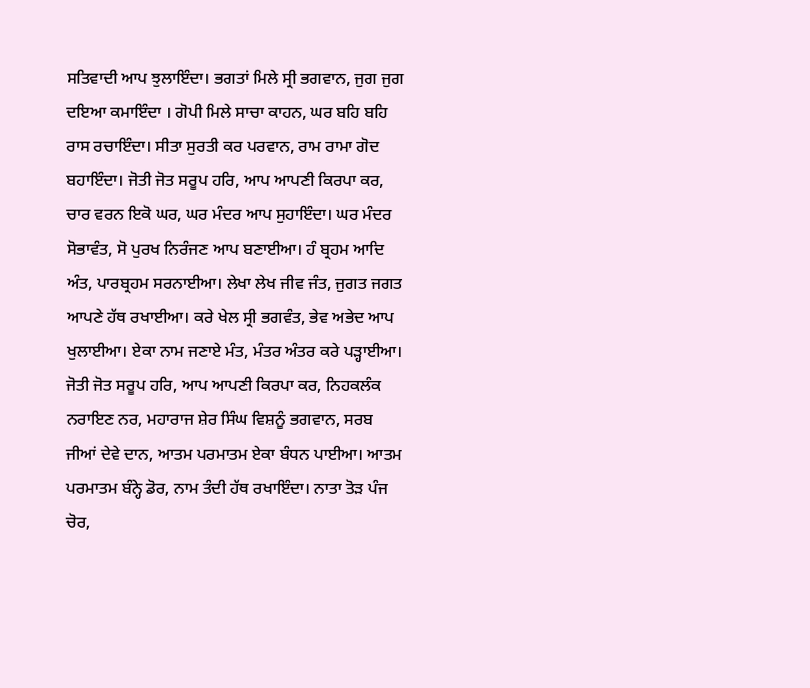ਸਤਿਵਾਦੀ ਆਪ ਝੁਲਾਇੰਦਾ। ਭਗਤਾਂ ਮਿਲੇ ਸ੍ਰੀ ਭਗਵਾਨ, ਜੁਗ ਜੁਗ ਦਇਆ ਕਮਾਇੰਦਾ । ਗੋਪੀ ਮਿਲੇ ਸਾਚਾ ਕਾਹਨ, ਘਰ ਬਹਿ ਬਹਿ ਰਾਸ ਰਚਾਇੰਦਾ। ਸੀਤਾ ਸੁਰਤੀ ਕਰ ਪਰਵਾਨ, ਰਾਮ ਰਾਮਾ ਗੋਦ ਬਹਾਇੰਦਾ। ਜੋਤੀ ਜੋਤ ਸਰੂਪ ਹਰਿ, ਆਪ ਆਪਣੀ ਕਿਰਪਾ ਕਰ, ਚਾਰ ਵਰਨ ਇਕੋ ਘਰ, ਘਰ ਮੰਦਰ ਆਪ ਸੁਹਾਇੰਦਾ। ਘਰ ਮੰਦਰ ਸੋਭਾਵੰਤ, ਸੋ ਪੁਰਖ ਨਿਰੰਜਣ ਆਪ ਬਣਾਈਆ। ਹੰ ਬ੍ਰਹਮ ਆਦਿ ਅੰਤ, ਪਾਰਬ੍ਰਹਮ ਸਰਨਾਈਆ। ਲੇਖਾ ਲੇਖ ਜੀਵ ਜੰਤ, ਜੁਗਤ ਜਗਤ ਆਪਣੇ ਹੱਥ ਰਖਾਈਆ। ਕਰੇ ਖੇਲ ਸ੍ਰੀ ਭਗਵੰਤ, ਭੇਵ ਅਭੇਦ ਆਪ ਖੁਲਾਈਆ। ਏਕਾ ਨਾਮ ਜਣਾਏ ਮੰਤ, ਮੰਤਰ ਅੰਤਰ ਕਰੇ ਪੜ੍ਹਾਈਆ। ਜੋਤੀ ਜੋਤ ਸਰੂਪ ਹਰਿ, ਆਪ ਆਪਣੀ ਕਿਰਪਾ ਕਰ, ਨਿਹਕਲੰਕ ਨਰਾਇਣ ਨਰ, ਮਹਾਰਾਜ ਸ਼ੇਰ ਸਿੰਘ ਵਿਸ਼ਨੂੰ ਭਗਵਾਨ, ਸਰਬ ਜੀਆਂ ਦੇਵੇ ਦਾਨ, ਆਤਮ ਪਰਮਾਤਮ ਏਕਾ ਬੰਧਨ ਪਾਈਆ। ਆਤਮ ਪਰਮਾਤਮ ਬੰਨ੍ਹੇ ਡੋਰ, ਨਾਮ ਤੰਦੀ ਹੱਥ ਰਖਾਇੰਦਾ। ਨਾਤਾ ਤੋੜ ਪੰਜ ਚੋਰ,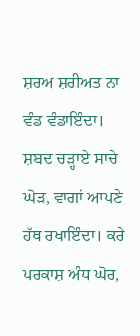ਸ਼ਰਅ ਸ਼ਰੀਅਤ ਨਾ ਵੰਡ ਵੰਡਾਇੰਦਾ। ਸ਼ਬਦ ਚੜ੍ਹਾਏ ਸਾਚੇ ਘੋੜ, ਵਾਗਾਂ ਆਪਣੇ ਹੱਥ ਰਖਾਇੰਦਾ। ਕਰੇ ਪਰਕਾਸ਼ ਅੰਧ ਘੋਰ,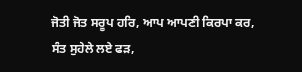ਜੋਤੀ ਜੋਤ ਸਰੂਪ ਹਰਿ, ਆਪ ਆਪਣੀ ਕਿਰਪਾ ਕਰ, ਸੰਤ ਸੁਹੇਲੇ ਲਏ ਫੜ,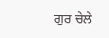ਗੁਰ ਚੇਲੇ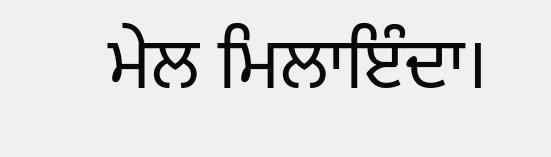ਮੇਲ ਮਿਲਾਇੰਦਾ।